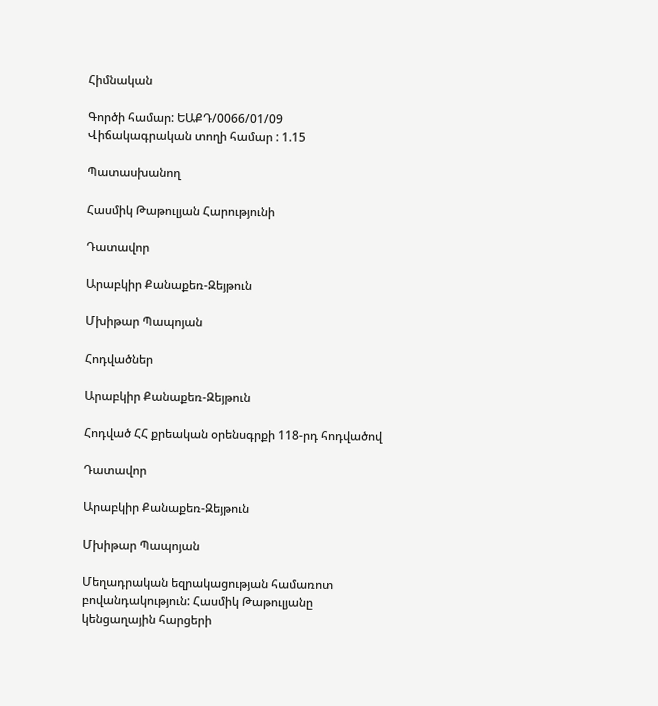Հիմնական

Գործի համար: ԵԱՔԴ/0066/01/09
Վիճակագրական տողի համար : 1.15

Պատասխանող

Հասմիկ Թաթուլյան Հարությունի

Դատավոր

Արաբկիր Քանաքեռ-Զեյթուն

Մխիթար Պապոյան

Հոդվածներ

Արաբկիր Քանաքեռ-Զեյթուն

Հոդված ՀՀ քրեական օրենսգրքի 118-րդ հոդվածով

Դատավոր

Արաբկիր Քանաքեռ-Զեյթուն

Մխիթար Պապոյան

Մեղադրական եզրակացության համառոտ բովանդակություն: Հասմիկ Թաթուլյանը կենցաղային հարցերի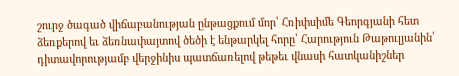շուրջ ծագած վիճաբանության ընթացքում մոր՝ Հռիփսիմե Գեորգյանի հետ ձեռքերով եւ ձեռնափայտով ծեծի է ենթարկել հորը՝ Հարություն Թաթուլյանին՝ դիտավորությամբ վերջինիս պատճառելով թեթեւ վնասի հատկանիշներ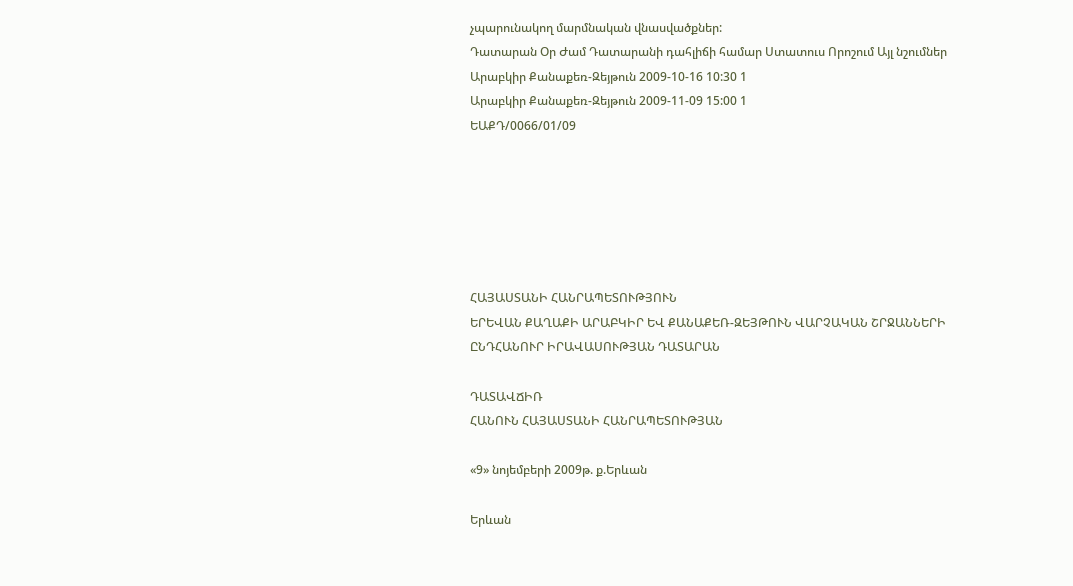չպարունակող մարմնական վնասվածքներ:
Դատարան Օր Ժամ Դատարանի դահլիճի համար Ստատուս Որոշում Այլ նշումներ
Արաբկիր Քանաքեռ-Զեյթուն 2009-10-16 10:30 1
Արաբկիր Քանաքեռ-Զեյթուն 2009-11-09 15:00 1
ԵԱՔԴ/0066/01/09






ՀԱՅԱՍՏԱՆԻ ՀԱՆՐԱՊԵՏՈՒԹՅՈՒՆ
ԵՐԵՎԱՆ ՔԱՂԱՔԻ ԱՐԱԲԿԻՐ ԵՎ ՔԱՆԱՔԵՌ-ԶԵՅԹՈՒՆ ՎԱՐՉԱԿԱՆ ՇՐՋԱՆՆԵՐԻ
ԸՆԴՀԱՆՈՒՐ ԻՐԱՎԱՍՈՒԹՅԱՆ ԴԱՏԱՐԱՆ

ԴԱՏԱՎՃԻՌ
ՀԱՆՈՒՆ ՀԱՅԱՍՏԱՆԻ ՀԱՆՐԱՊԵՏՈՒԹՅԱՆ

«9» նոյեմբերի 2009թ. ք.Երևան

Երևան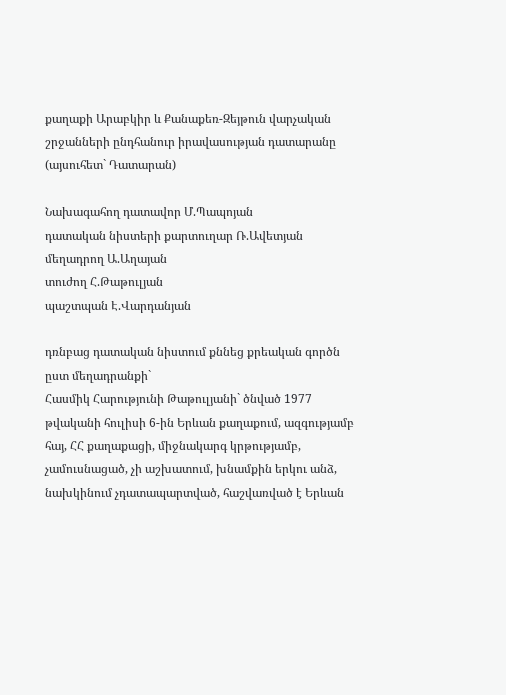քաղաքի Արաբկիր և Քանաքեռ-Զեյթուն վարչական շրջանների ընդհանուր իրավասության դատարանը (այսուհետ` Դատարան)

Նախագահող դատավոր Մ.Պապոյան
դատական նիստերի քարտուղար Ռ.Ավետյան
մեղադրող Ա.Աղայան
տուժող Հ.Թաթուլյան
պաշտպան Է.Վարդանյան

դռնբաց դատական նիստում քննեց քրեական գործն ըստ մեղադրանքի`
Հասմիկ Հարությունի Թաթուլյանի` ծնված 1977 թվականի հուլիսի 6-ին Երևան քաղաքում, ազգությամբ հայ, ՀՀ քաղաքացի, միջնակարգ կրթությամբ, չամուսնացած, չի աշխատում, խնամքին երկու անձ, նախկինում չդատապարտված, հաշվառված է Երևան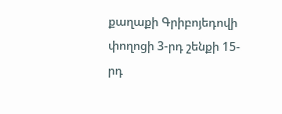քաղաքի Գրիբոյեդովի փողոցի 3-րդ շենքի 15-րդ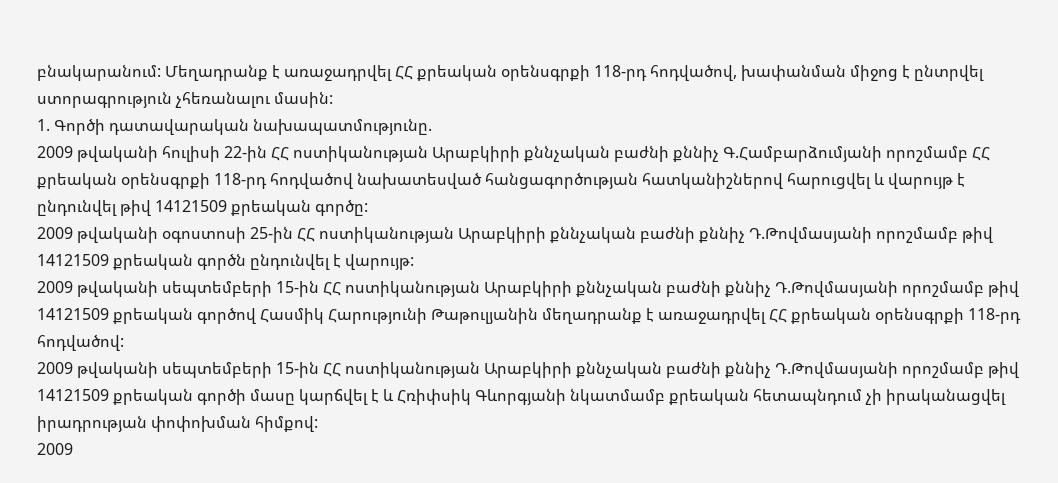բնակարանում: Մեղադրանք է առաջադրվել ՀՀ քրեական օրենսգրքի 118-րդ հոդվածով, խափանման միջոց է ընտրվել ստորագրություն չհեռանալու մասին:
1. Գործի դատավարական նախապատմությունը.
2009 թվականի հուլիսի 22-ին ՀՀ ոստիկանության Արաբկիրի քննչական բաժնի քննիչ Գ.Համբարձումյանի որոշմամբ ՀՀ քրեական օրենսգրքի 118-րդ հոդվածով նախատեսված հանցագործության հատկանիշներով հարուցվել և վարույթ է ընդունվել թիվ 14121509 քրեական գործը:
2009 թվականի օգոստոսի 25-ին ՀՀ ոստիկանության Արաբկիրի քննչական բաժնի քննիչ Դ.Թովմասյանի որոշմամբ թիվ 14121509 քրեական գործն ընդունվել է վարույթ:
2009 թվականի սեպտեմբերի 15-ին ՀՀ ոստիկանության Արաբկիրի քննչական բաժնի քննիչ Դ.Թովմասյանի որոշմամբ թիվ 14121509 քրեական գործով Հասմիկ Հարությունի Թաթուլյանին մեղադրանք է առաջադրվել ՀՀ քրեական օրենսգրքի 118-րդ հոդվածով:
2009 թվականի սեպտեմբերի 15-ին ՀՀ ոստիկանության Արաբկիրի քննչական բաժնի քննիչ Դ.Թովմասյանի որոշմամբ թիվ 14121509 քրեական գործի մասը կարճվել է և Հռիփսիկ Գևորգյանի նկատմամբ քրեական հետապնդում չի իրականացվել իրադրության փոփոխման հիմքով:
2009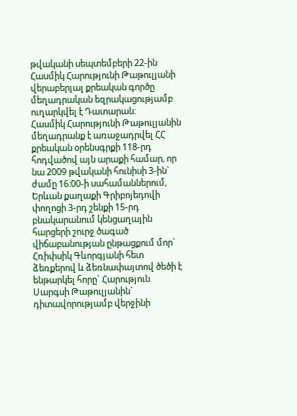թվականի սեպտեմբերի 22-ին Հասմիկ Հարությունի Թաթուլյանի վերաբերյալ քրեական գործը մեղադրական եզրակացությամբ ուղարկվել է Դատարան:
Հասմիկ Հարությունի Թաթուլյանին մեղադրանք է առաջադրվել ՀՀ քրեական օրենսգրքի 118-րդ հոդվածով այն արաքի համար, որ նա 2009 թվականի հունիսի 3-ին` ժամը 16:00-ի սահամաններում, Երևան քաղաքի Գրիբոյեդովի փողոցի 3-րդ շենքի 15-րդ բնակարանում կենցաղային հարցերի շուրջ ծագած վիճաբանության ընթացքում մոր` Հռիփսիկ Գևորգյանի հետ ձեռքերով և ձեռնափայտով ծեծի է ենթարկել հորը` Հարություն Սարգսի Թաթուլյանին` դիտավորությամբ վերջինի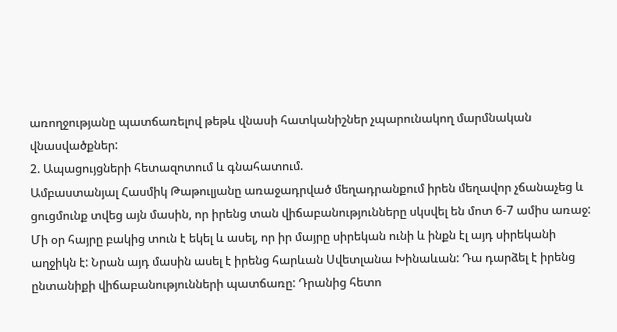առողջությանը պատճառելով թեթև վնասի հատկանիշներ չպարունակող մարմնական վնասվածքներ:
2. Ապացույցների հետազոտում և գնահատում.
Ամբաստանյալ Հասմիկ Թաթուլյանը առաջադրված մեղադրանքում իրեն մեղավոր չճանաչեց և ցուցմունք տվեց այն մասին, որ իրենց տան վիճաբանությունները սկսվել են մոտ 6-7 ամիս առաջ: Մի օր հայրը բակից տուն է եկել և ասել, որ իր մայրը սիրեկան ունի և ինքն էլ այդ սիրեկանի աղջիկն է: Նրան այդ մասին ասել է իրենց հարևան Սվետլանա Խինաևան: Դա դարձել է իրենց ընտանիքի վիճաբանությունների պատճառը: Դրանից հետո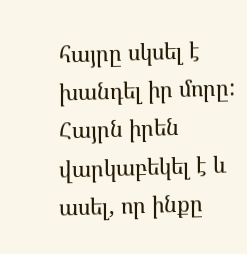հայրը սկսել է խանդել իր մորը: Հայրն իրեն վարկաբեկել է և ասել, որ ինքը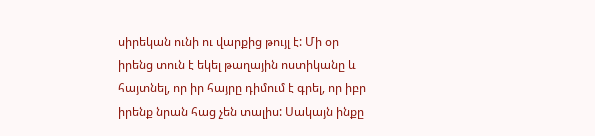սիրեկան ունի ու վարքից թույլ է: Մի օր իրենց տուն է եկել թաղային ոստիկանը և հայտնել, որ իր հայրը դիմում է գրել, որ իբր իրենք նրան հաց չեն տալիս: Սակայն ինքը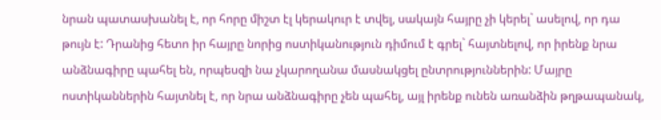նրան պատասխանել է, որ հորը միշտ էլ կերակուր է տվել, սակայն հայրը չի կերել` ասելով, որ դա թույն է: Դրանից հետո իր հայրը նորից ոստիկանություն դիմում է գրել` հայտնելով, որ իրենք նրա անձնագիրը պահել են, որպեսզի նա չկարողանա մասնակցել ընտրություններին: Մայրը ոստիկաններին հայտնել է, որ նրա անձնագիրը չեն պահել, այլ իրենք ունեն առանձին թղթապանակ,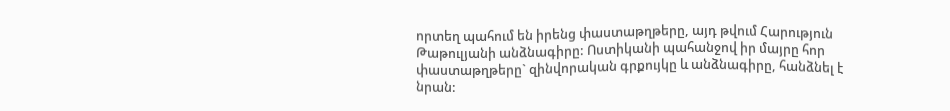որտեղ պահում են իրենց փաստաթղթերը, այդ թվում Հարություն Թաթուլյանի անձնագիրը: Ոստիկանի պահանջով իր մայրը հոր փաստաթղթերը` զինվորական գրքույկը և անձնագիրը, հանձնել է նրան: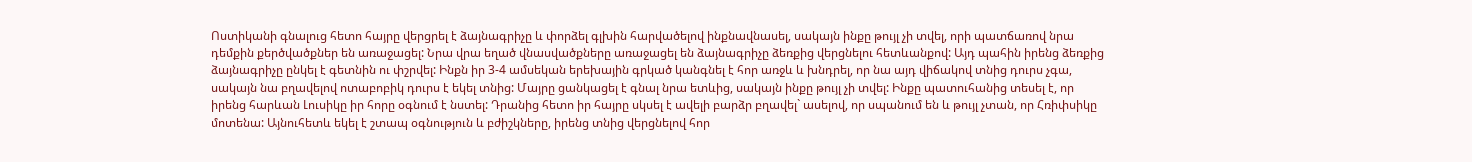Ոստիկանի գնալուց հետո հայրը վերցրել է ձայնագրիչը և փորձել գլխին հարվածելով ինքնավնասել, սակայն ինքը թույլ չի տվել, որի պատճառով նրա դեմքին քերծվածքներ են առաջացել: Նրա վրա եղած վնասվածքները առաջացել են ձայնագրիչը ձեռքից վերցնելու հետևանքով: Այդ պահին իրենց ձեռքից ձայնագրիչը ընկել է գետնին ու փշրվել: Ինքն իր 3-4 ամսեկան երեխային գրկած կանգնել է հոր առջև և խնդրել, որ նա այդ վիճակով տնից դուրս չգա, սակայն նա բղավելով ոտաբոբիկ դուրս է եկել տնից: Մայրը ցանկացել է գնալ նրա ետևից, սակայն ինքը թույլ չի տվել: Ինքը պատուհանից տեսել է, որ իրենց հարևան Լուսիկը իր հորը օգնում է նստել: Դրանից հետո իր հայրը սկսել է ավելի բարձր բղավել` ասելով, որ սպանում են և թույլ չտան, որ Հռիփսիկը մոտենա: Այնուհետև եկել է շտապ օգնություն և բժիշկները, իրենց տնից վերցնելով հոր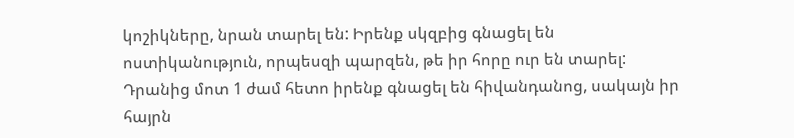կոշիկները, նրան տարել են: Իրենք սկզբից գնացել են ոստիկանություն, որպեսզի պարզեն, թե իր հորը ուր են տարել: Դրանից մոտ 1 ժամ հետո իրենք գնացել են հիվանդանոց, սակայն իր հայրն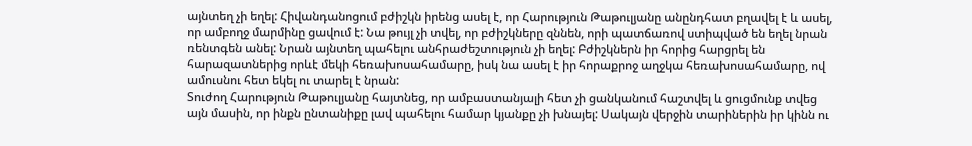այնտեղ չի եղել: Հիվանդանոցում բժիշկն իրենց ասել է, որ Հարություն Թաթուլյանը անընդհատ բղավել է և ասել, որ ամբողջ մարմինը ցավում է: Նա թույլ չի տվել, որ բժիշկները զննեն, որի պատճառով ստիպված են եղել նրան ռենտգեն անել: Նրան այնտեղ պահելու անհրաժեշտություն չի եղել: Բժիշկներն իր հորից հարցրել են հարազատներից որևէ մեկի հեռախոսահամարը, իսկ նա ասել է իր հորաքրոջ աղջկա հեռախոսահամարը, ով ամուսնու հետ եկել ու տարել է նրան:
Տուժող Հարություն Թաթուլյանը հայտնեց, որ ամբաստանյալի հետ չի ցանկանում հաշտվել և ցուցմունք տվեց այն մասին, որ ինքն ընտանիքը լավ պահելու համար կյանքը չի խնայել: Սակայն վերջին տարիներին իր կինն ու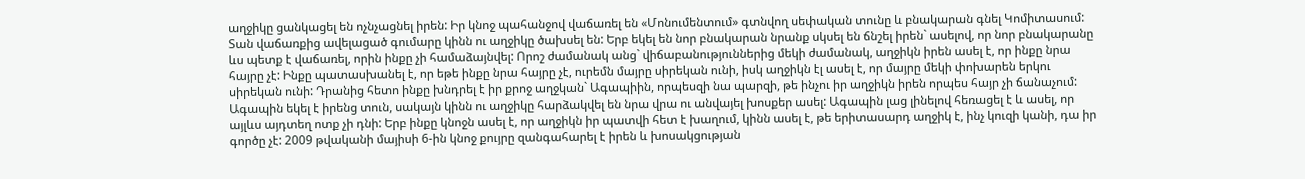աղջիկը ցանկացել են ոչնչացնել իրեն: Իր կնոջ պահանջով վաճառել են «Մոնումենտում» գտնվող սեփական տունը և բնակարան գնել Կոմիտասում: Տան վաճառքից ավելացած գումարը կինն ու աղջիկը ծախսել են: Երբ եկել են նոր բնակարան նրանք սկսել են ճնշել իրեն` ասելով, որ նոր բնակարանը ևս պետք է վաճառել, որին ինքը չի համաձայնվել: Որոշ ժամանակ անց` վիճաբանություններից մեկի ժամանակ, աղջիկն իրեն ասել է, որ ինքը նրա հայրը չէ: Ինքը պատասխանել է, որ եթե ինքը նրա հայրը չէ, ուրեմն մայրը սիրեկան ունի, իսկ աղջիկն էլ ասել է, որ մայրը մեկի փոխարեն երկու սիրեկան ունի: Դրանից հետո ինքը խնդրել է իր քրոջ աղջկան` Ագապիին, որպեսզի նա պարզի, թե ինչու իր աղջիկն իրեն որպես հայր չի ճանաչում: Ագապին եկել է իրենց տուն, սակայն կինն ու աղջիկը հարձակվել են նրա վրա ու անվայել խոսքեր ասել: Ագապին լաց լինելով հեռացել է և ասել, որ այլևս այդտեղ ոտք չի դնի: Երբ ինքը կնոջն ասել է, որ աղջիկն իր պատվի հետ է խաղում, կինն ասել է, թե երիտասարդ աղջիկ է, ինչ կուզի կանի, դա իր գործը չէ: 2009 թվականի մայիսի 6-ին կնոջ քույրը զանգահարել է իրեն և խոսակցության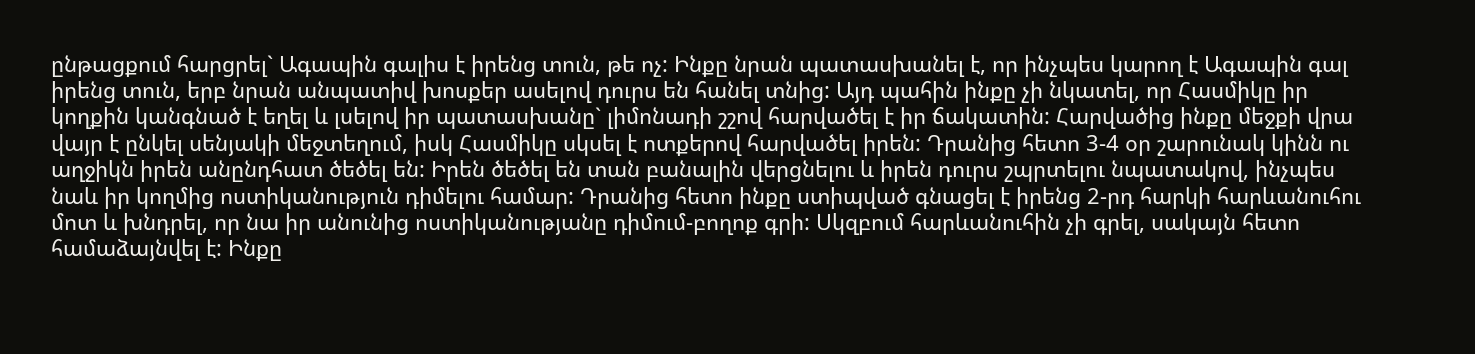ընթացքում հարցրել` Ագապին գալիս է իրենց տուն, թե ոչ: Ինքը նրան պատասխանել է, որ ինչպես կարող է Ագապին գալ իրենց տուն, երբ նրան անպատիվ խոսքեր ասելով դուրս են հանել տնից: Այդ պահին ինքը չի նկատել, որ Հասմիկը իր կողքին կանգնած է եղել և լսելով իր պատասխանը` լիմոնադի շշով հարվածել է իր ճակատին: Հարվածից ինքը մեջքի վրա վայր է ընկել սենյակի մեջտեղում, իսկ Հասմիկը սկսել է ոտքերով հարվածել իրեն: Դրանից հետո 3-4 օր շարունակ կինն ու աղջիկն իրեն անընդհատ ծեծել են: Իրեն ծեծել են տան բանալին վերցնելու և իրեն դուրս շպրտելու նպատակով, ինչպես նաև իր կողմից ոստիկանություն դիմելու համար: Դրանից հետո ինքը ստիպված գնացել է իրենց 2-րդ հարկի հարևանուհու մոտ և խնդրել, որ նա իր անունից ոստիկանությանը դիմում-բողոք գրի: Սկզբում հարևանուհին չի գրել, սակայն հետո համաձայնվել է: Ինքը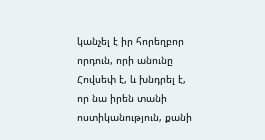կանչել է իր հորեղբոր որդուն, որի անունը Հովսեփ է, և խնդրել է, որ նա իրեն տանի ոստիկանություն, քանի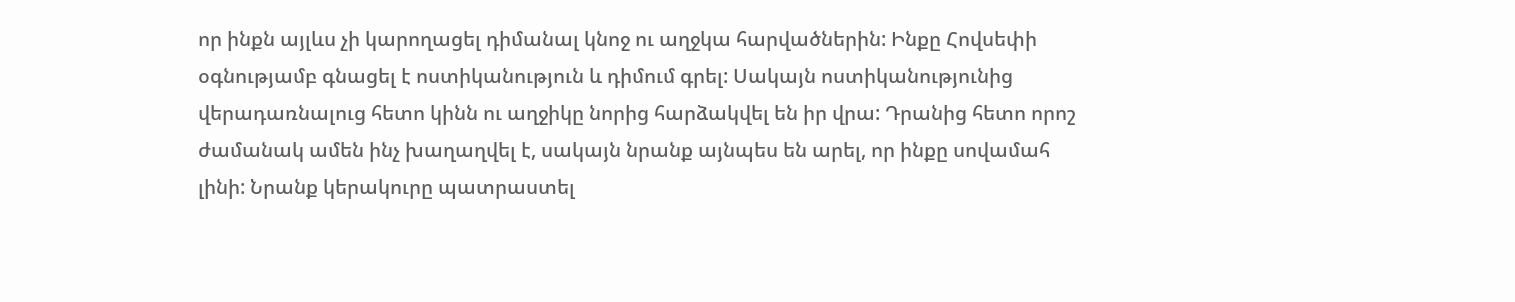որ ինքն այլևս չի կարողացել դիմանալ կնոջ ու աղջկա հարվածներին: Ինքը Հովսեփի օգնությամբ գնացել է ոստիկանություն և դիմում գրել: Սակայն ոստիկանությունից վերադառնալուց հետո կինն ու աղջիկը նորից հարձակվել են իր վրա: Դրանից հետո որոշ ժամանակ ամեն ինչ խաղաղվել է, սակայն նրանք այնպես են արել, որ ինքը սովամահ լինի: Նրանք կերակուրը պատրաստել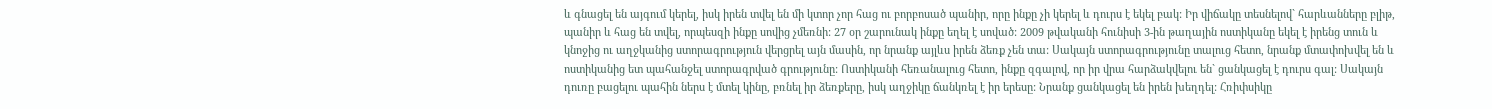և գնացել են այգում կերել, իսկ իրեն տվել են մի կտոր չոր հաց ու բորբոսած պանիր, որը ինքը չի կերել և դուրս է եկել բակ: Իր վիճակը տեսնելով` հարևանները բլիթ, պանիր և հաց են տվել, որպեսզի ինքը սովից չմեռնի: 27 օր շարունակ ինքը եղել է սոված: 2009 թվականի հունիսի 3-ին թաղային ոստիկանը եկել է իրենց տուն և կնոջից ու աղջկանից ստորագրություն վերցրել այն մասին, որ նրանք այլևս իրեն ձեռք չեն տա: Սակայն ստորագրությունը տալուց հետո, նրանք մտափոխվել են և ոստիկանից ետ պահանջել ստորագրված գրությունը: Ոստիկանի հեռանալուց հետո, ինքը զգալով, որ իր վրա հարձակվելու են` ցանկացել է դուրս գալ: Սակայն դուռը բացելու պահին ներս է մտել կինը, բռնել իր ձեռքերը, իսկ աղջիկը ճանկռել է իր երեսը: Նրանք ցանկացել են իրեն խեղդել: Հռիփսիկը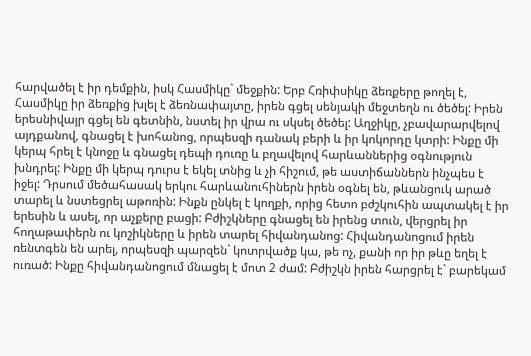հարվածել է իր դեմքին, իսկ Հասմիկը` մեջքին: Երբ Հռիփսիկը ձեռքերը թողել է, Հասմիկը իր ձեռքից խլել է ձեռնափայտը, իրեն գցել սենյակի մեջտեղն ու ծեծել: Իրեն երեսնիվայր գցել են գետնին, նստել իր վրա ու սկսել ծեծել: Աղջիկը, չբավարարվելով այդքանով, գնացել է խոհանոց, որպեսզի դանակ բերի և իր կոկորդը կտրի: Ինքը մի կերպ հրել է կնոջը և գնացել դեպի դուռը և բղավելով հարևաններից օգնություն խնդրել: Ինքը մի կերպ դուրս է եկել տնից և չի հիշում, թե աստիճաններն ինչպես է իջել: Դրսում մեծահասակ երկու հարևանուհիներն իրեն օգնել են, թևանցուկ արած տարել և նստեցրել աթոռին: Ինքն ընկել է կողքի, որից հետո բժշկուհին ապտակել է իր երեսին և ասել, որ աչքերը բացի: Բժիշկները գնացել են իրենց տուն, վերցրել իր հողաթափերն ու կոշիկները և իրեն տարել հիվանդանոց: Հիվանդանոցում իրեն ռենտգեն են արել, որպեսզի պարզեն` կոտրվածք կա, թե ոչ, քանի որ իր թևը եղել է ուռած: Ինքը հիվանդանոցում մնացել է մոտ 2 ժամ: Բժիշկն իրեն հարցրել է` բարեկամ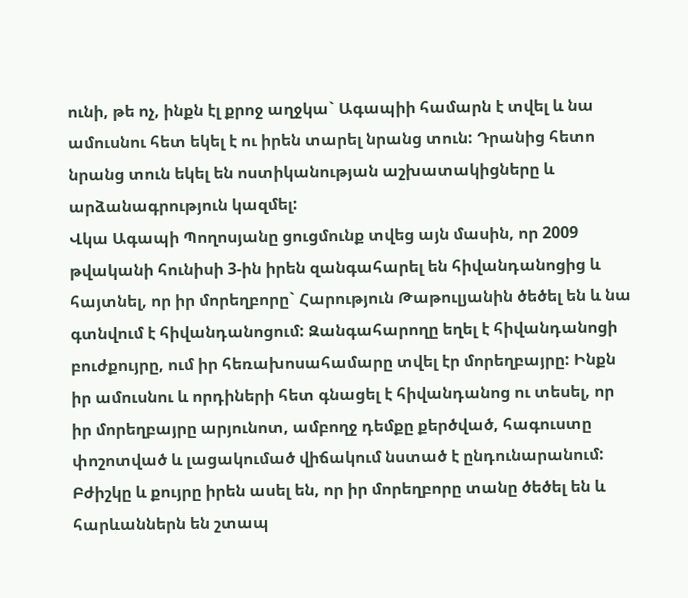ունի, թե ոչ, ինքն էլ քրոջ աղջկա` Ագապիի համարն է տվել և նա ամուսնու հետ եկել է ու իրեն տարել նրանց տուն: Դրանից հետո նրանց տուն եկել են ոստիկանության աշխատակիցները և արձանագրություն կազմել:
Վկա Ագապի Պողոսյանը ցուցմունք տվեց այն մասին, որ 2009 թվականի հունիսի 3-ին իրեն զանգահարել են հիվանդանոցից և հայտնել, որ իր մորեղբորը` Հարություն Թաթուլյանին ծեծել են և նա գտնվում է հիվանդանոցում: Զանգահարողը եղել է հիվանդանոցի բուժքույրը, ում իր հեռախոսահամարը տվել էր մորեղբայրը: Ինքն իր ամուսնու և որդիների հետ գնացել է հիվանդանոց ու տեսել, որ իր մորեղբայրը արյունոտ, ամբողջ դեմքը քերծված, հագուստը փոշոտված և լացակումած վիճակում նստած է ընդունարանում: Բժիշկը և քույրը իրեն ասել են, որ իր մորեղբորը տանը ծեծել են և հարևաններն են շտապ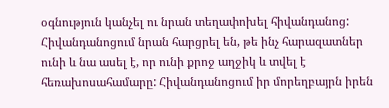օգնություն կանչել ու նրան տեղափոխել հիվանդանոց: Հիվանդանոցում նրան հարցրել են, թե ինչ հարազատներ ունի և նա ասել է, որ ունի քրոջ աղջիկ և տվել է հեռախոսահամարը: Հիվանդանոցում իր մորեղբայրն իրեն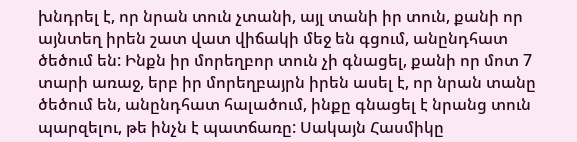խնդրել է, որ նրան տուն չտանի, այլ տանի իր տուն, քանի որ այնտեղ իրեն շատ վատ վիճակի մեջ են գցում, անընդհատ ծեծում են: Ինքն իր մորեղբոր տուն չի գնացել, քանի որ մոտ 7 տարի առաջ, երբ իր մորեղբայրն իրեն ասել է, որ նրան տանը ծեծում են, անընդհատ հալածում, ինքը գնացել է նրանց տուն պարզելու, թե ինչն է պատճառը: Սակայն Հասմիկը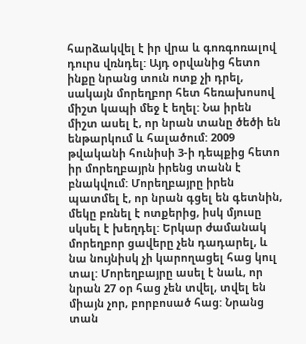հարձակվել է իր վրա և գոռգոռալով դուրս վռնդել: Այդ օրվանից հետո ինքը նրանց տուն ոտք չի դրել, սակայն մորեղբոր հետ հեռախոսով միշտ կապի մեջ է եղել: Նա իրեն միշտ ասել է, որ նրան տանը ծեծի են ենթարկում և հալածում: 2009 թվականի հունիսի 3-ի դեպքից հետո իր մորեղբայրն իրենց տանն է բնակվում: Մորեղբայրը իրեն պատմել է, որ նրան գցել են գետնին, մեկը բռնել է ոտքերից, իսկ մյուսը սկսել է խեղդել: Երկար ժամանակ մորեղբոր ցավերը չեն դադարել, և նա նույնիսկ չի կարողացել հաց կուլ տալ: Մորեղբայրը ասել է նաև, որ նրան 27 օր հաց չեն տվել, տվել են միայն չոր, բորբոսած հաց: Նրանց տան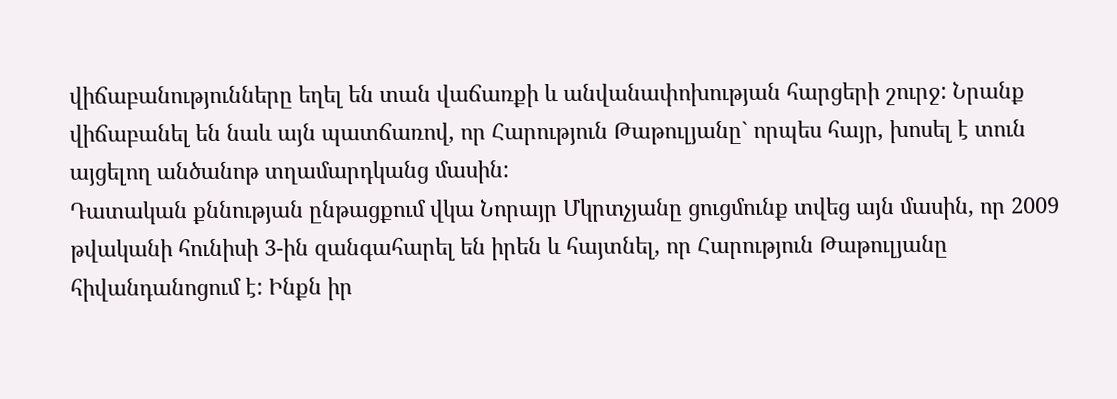վիճաբանությունները եղել են տան վաճառքի և անվանափոխության հարցերի շուրջ: Նրանք վիճաբանել են նաև այն պատճառով, որ Հարություն Թաթուլյանը` որպես հայր, խոսել է տուն այցելող անծանոթ տղամարդկանց մասին:
Դատական քննության ընթացքում վկա Նորայր Մկրտչյանը ցուցմունք տվեց այն մասին, որ 2009 թվականի հունիսի 3-ին զանգահարել են իրեն և հայտնել, որ Հարություն Թաթուլյանը հիվանդանոցում է: Ինքն իր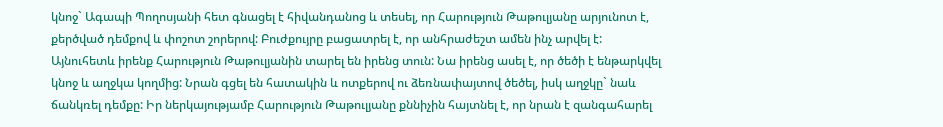կնոջ` Ագապի Պողոսյանի հետ գնացել է հիվանդանոց և տեսել, որ Հարություն Թաթուլյանը արյունոտ է, քերծված դեմքով և փոշոտ շորերով: Բուժքույրը բացատրել է, որ անհրաժեշտ ամեն ինչ արվել է: Այնուհետև իրենք Հարություն Թաթուլյանին տարել են իրենց տուն: Նա իրենց ասել է, որ ծեծի է ենթարկվել կնոջ և աղջկա կողմից: Նրան գցել են հատակին և ոտքերով ու ձեռնափայտով ծեծել, իսկ աղջկը` նաև ճանկռել դեմքը: Իր ներկայությամբ Հարություն Թաթուլյանը քննիչին հայտնել է, որ նրան է զանգահարել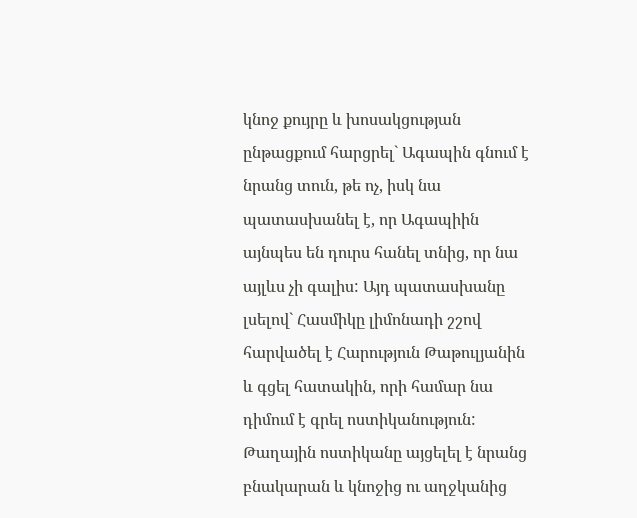կնոջ քույրը և խոսակցության ընթացքում հարցրել` Ագապին գնում է նրանց տուն, թե ոչ, իսկ նա պատասխանել է, որ Ագապիին այնպես են դուրս հանել տնից, որ նա այլևս չի գալիս: Այդ պատասխանը լսելով` Հասմիկը լիմոնադի շշով հարվածել է Հարություն Թաթուլյանին և գցել հատակին, որի համար նա դիմում է գրել ոստիկանություն: Թաղային ոստիկանը այցելել է նրանց բնակարան և կնոջից ու աղջկանից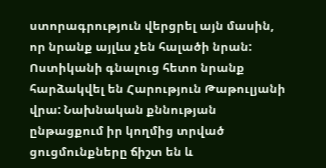ստորագրություն վերցրել այն մասին, որ նրանք այլևս չեն հալածի նրան: Ոստիկանի գնալուց հետո նրանք հարձակվել են Հարություն Թաթուլյանի վրա: Նախնական քննության ընթացքում իր կողմից տրված ցուցմունքները ճիշտ են և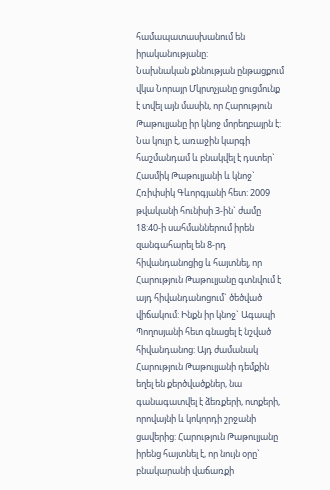համապատասխանում են իրականությանը:
Նախնական քննության ընթացքում վկա Նորայր Մկրտչյանը ցուցմունք է տվել այն մասին, որ Հարություն Թաթուլյանը իր կնոջ մորեղբայրն է: Նա կույր է, առաջին կարգի հաշմանդամ և բնակվել է դստեր` Հասմիկ Թաթուլյանի և կնոջ` Հռիփսիկ Գևորգյանի հետ: 2009 թվականի հունիսի 3-ին` ժամը 18:40-ի սահմաններում իրեն զանգահարել են 8-րդ հիվանդանոցից և հայտնել, որ Հարություն Թաթուլյանը գտնվում է այդ հիվանդանոցում` ծեծված վիճակում: Ինքն իր կնոջ` Ագապի Պողոսյանի հետ գնացել է նշված հիվանդանոց: Այդ ժամանակ Հարություն Թաթուլյանի դեմքին եղել են քերծվածքներ, նա գանագատվել է ձեռքերի, ոտքերի, որովայնի և կոկորդի շրջանի ցավերից: Հարություն Թաթուլյանը իրենց հայտնել է, որ նույն օրը` բնակարանի վաճառքի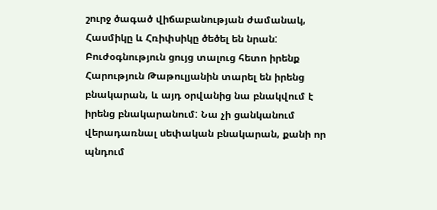շուրջ ծագած վիճաբանության ժամանակ, Հասմիկը և Հռիփսիկը ծեծել են նրան: Բուժօգնություն ցույց տալուց հետո իրենք Հարություն Թաթուլյանին տարել են իրենց բնակարան, և այդ օրվանից նա բնակվում է իրենց բնակարանում: Նա չի ցանկանում վերադառնալ սեփական բնակարան, քանի որ պնդում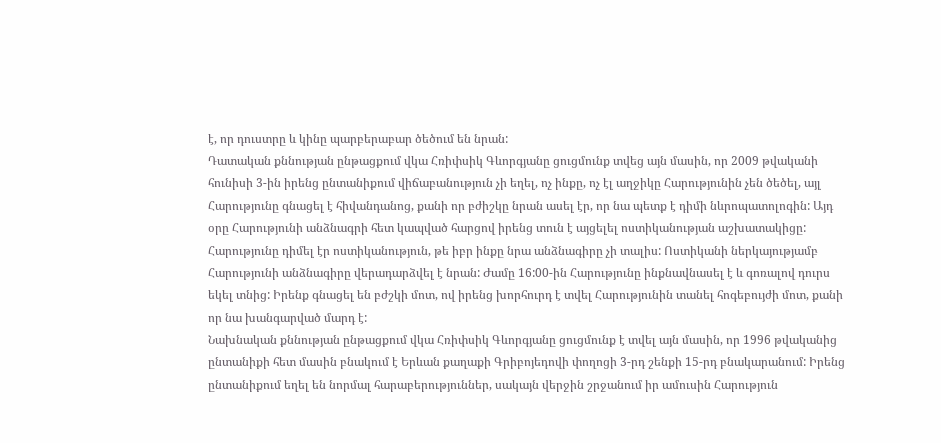է, որ դուստրը և կինը պարբերաբար ծեծում են նրան:
Դատական քննության ընթացքում վկա Հռիփսիկ Գևորգյանը ցուցմունք տվեց այն մասին, որ 2009 թվականի հունիսի 3-ին իրենց ընտանիքում վիճաբանություն չի եղել, ոչ ինքը, ոչ էլ աղջիկը Հարությունին չեն ծեծել, այլ Հարությունը գնացել է հիվանդանոց, քանի որ բժիշկը նրան ասել էր, որ նա պետք է դիմի նևրոպատոլոգին: Այդ օրը Հարությունի անձնագրի հետ կապված հարցով իրենց տուն է այցելել ոստիկանության աշխատակիցը: Հարությունը դիմել էր ոստիկանություն, թե իբր ինքը նրա անձնագիրը չի տալիս: Ոստիկանի ներկայությամբ Հարությունի անձնագիրը վերադարձվել է նրան: Ժամը 16:00-ին Հարությունը ինքնավնասել է և գոռալով դուրս եկել տնից: Իրենք գնացել են բժշկի մոտ, ով իրենց խորհուրդ է տվել Հարությունին տանել հոգեբույժի մոտ, քանի որ նա խանգարված մարդ է:
Նախնական քննության ընթացքում վկա Հռիփսիկ Գևորգյանը ցուցմունք է տվել այն մասին, որ 1996 թվականից ընտանիքի հետ մասին բնակում է Երևան քաղաքի Գրիբոյեդովի փողոցի 3-րդ շենքի 15-րդ բնակարանում: Իրենց ընտանիքում եղել են նորմալ հարաբերություններ, սակայն վերջին շրջանում իր ամուսին Հարություն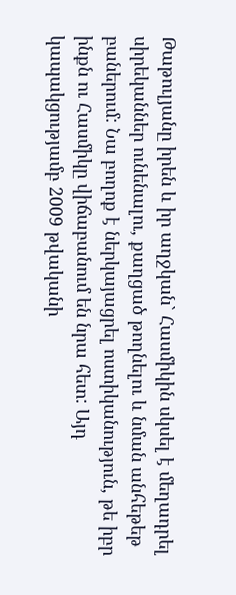Թաթուլյանը իրեն և իր աղջկան` Հասմիկին սկսել է մեղադրել սիրեկաններ ունենալու, քաղցած թողնելու և նման անհեթեթ բաներում: Նա բողոք է ներկայացրել ոստիկանություն, թե իբր ինքն ու Հասմիկը վիճաբանում են նրա հետ: Այդ կապակցությամբ 2009 թվականի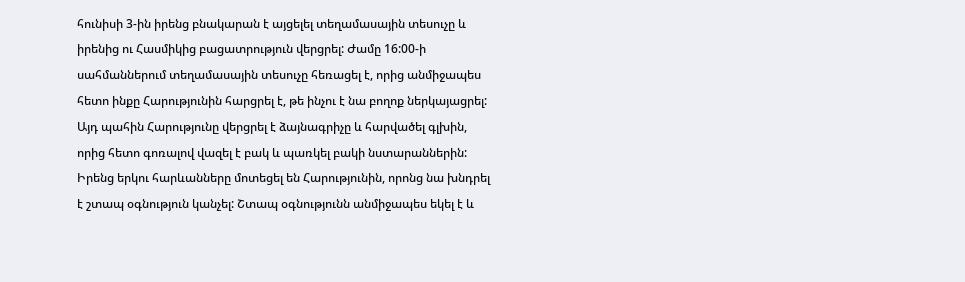հունիսի 3-ին իրենց բնակարան է այցելել տեղամասային տեսուչը և իրենից ու Հասմիկից բացատրություն վերցրել: Ժամը 16:00-ի սահմաններում տեղամասային տեսուչը հեռացել է, որից անմիջապես հետո ինքը Հարությունին հարցրել է, թե ինչու է նա բողոք ներկայացրել: Այդ պահին Հարությունը վերցրել է ձայնագրիչը և հարվածել գլխին, որից հետո գոռալով վազել է բակ և պառկել բակի նստարաններին: Իրենց երկու հարևանները մոտեցել են Հարությունին, որոնց նա խնդրել է շտապ օգնություն կանչել: Շտապ օգնությունն անմիջապես եկել է և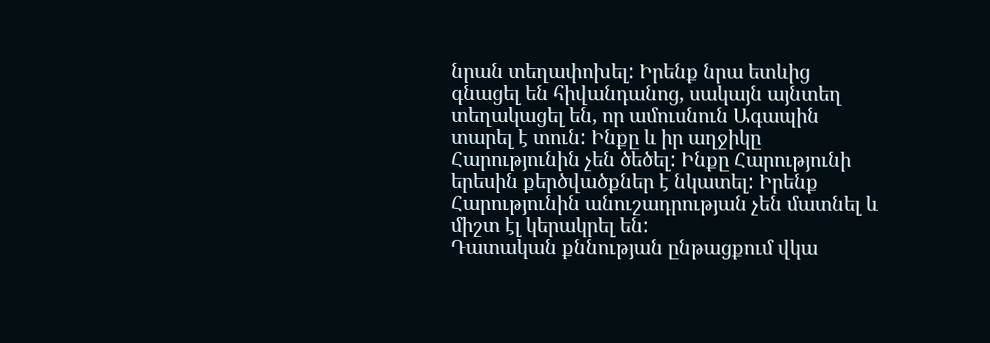նրան տեղափոխել: Իրենք նրա ետևից գնացել են հիվանդանոց, սակայն այնտեղ տեղակացել են, որ ամուսնուն Ագապին տարել է տուն: Ինքը և իր աղջիկը Հարությունին չեն ծեծել: Ինքը Հարությունի երեսին քերծվածքներ է նկատել: Իրենք Հարությունին անուշադրության չեն մատնել և միշտ էլ կերակրել են:
Դատական քննության ընթացքում վկա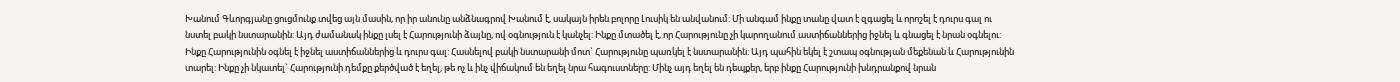Խանում Գևորգյանը ցուցմունք տվեց այն մասին, որ իր անունը անձնագրով Խանում է, սակայն իրեն բոլորը Լուսիկ են անվանում: Մի անգամ ինքը տանը վատ է զգացել և որոշել է դուրս գալ ու նստել բակի նստարանին: Այդ ժամանակ ինքը լսել է Հարությունի ձայնը, ով օգնություն է կանչել: Ինքը մտածել է, որ Հարությունը չի կարողանում աստիճաններից իջնել և գնացել է նրան օգնելու: Ինքը Հարությունին օգնել է իջնել աստիճաններից և դուրս գալ: Հասնելով բակի նստարանի մոտ` Հարությունը պառկել է նստարանին: Այդ պահին եկել է շտապ օգնության մեքենան և Հարությունին տարել: Ինքը չի նկատել` Հարությունի դեմքը քերծված է եղել, թե ոչ և ինչ վիճակում են եղել նրա հագուստները: Մինչ այդ եղել են դեպքեր, երբ ինքը Հարությունի խնդրանքով նրան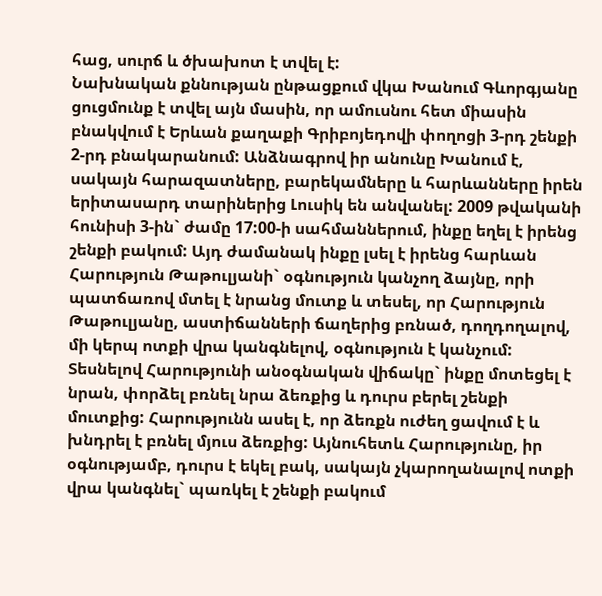հաց, սուրճ և ծխախոտ է տվել է:
Նախնական քննության ընթացքում վկա Խանում Գևորգյանը ցուցմունք է տվել այն մասին, որ ամուսնու հետ միասին բնակվում է Երևան քաղաքի Գրիբոյեդովի փողոցի 3-րդ շենքի 2-րդ բնակարանում: Անձնագրով իր անունը Խանում է, սակայն հարազատները, բարեկամները և հարևանները իրեն երիտասարդ տարիներից Լուսիկ են անվանել: 2009 թվականի հունիսի 3-ին` ժամը 17:00-ի սահմաններում, ինքը եղել է իրենց շենքի բակում: Այդ ժամանակ ինքը լսել է իրենց հարևան Հարություն Թաթուլյանի` օգնություն կանչող ձայնը, որի պատճառով մտել է նրանց մուտք և տեսել, որ Հարություն Թաթուլյանը, աստիճանների ճաղերից բռնած, դողդողալով, մի կերպ ոտքի վրա կանգնելով, օգնություն է կանչում: Տեսնելով Հարությունի անօգնական վիճակը` ինքը մոտեցել է նրան, փորձել բռնել նրա ձեռքից և դուրս բերել շենքի մուտքից: Հարությունն ասել է, որ ձեռքն ուժեղ ցավում է և խնդրել է բռնել մյուս ձեռքից: Այնուհետև Հարությունը, իր օգնությամբ, դուրս է եկել բակ, սակայն չկարողանալով ոտքի վրա կանգնել` պառկել է շենքի բակում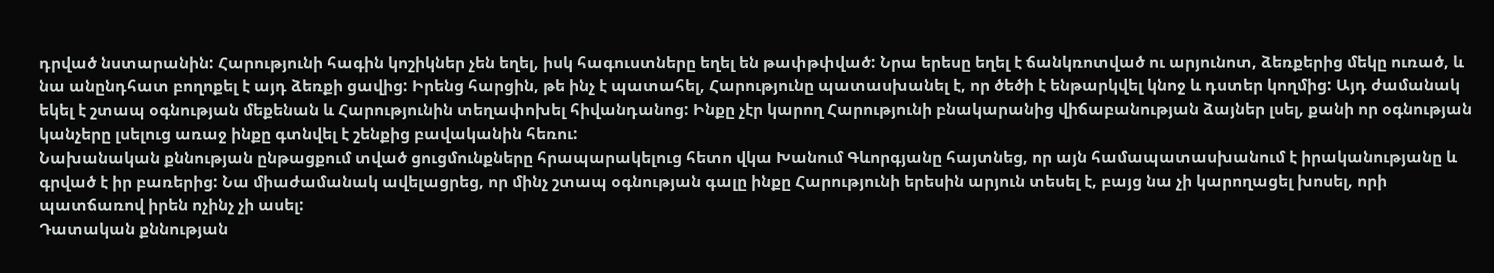դրված նստարանին: Հարությունի հագին կոշիկներ չեն եղել, իսկ հագուստները եղել են թափթփված: Նրա երեսը եղել է ճանկռոտված ու արյունոտ, ձեռքերից մեկը ուռած, և նա անընդհատ բողոքել է այդ ձեռքի ցավից: Իրենց հարցին, թե ինչ է պատահել, Հարությունը պատասխանել է, որ ծեծի է ենթարկվել կնոջ և դստեր կողմից: Այդ ժամանակ եկել է շտապ օգնության մեքենան և Հարությունին տեղափոխել հիվանդանոց: Ինքը չէր կարող Հարությունի բնակարանից վիճաբանության ձայներ լսել, քանի որ օգնության կանչերը լսելուց առաջ ինքը գտնվել է շենքից բավականին հեռու:
Նախանական քննության ընթացքում տված ցուցմունքները հրապարակելուց հետո վկա Խանում Գևորգյանը հայտնեց, որ այն համապատասխանում է իրականությանը և գրված է իր բառերից: Նա միաժամանակ ավելացրեց, որ մինչ շտապ օգնության գալը ինքը Հարությունի երեսին արյուն տեսել է, բայց նա չի կարողացել խոսել, որի պատճառով իրեն ոչինչ չի ասել:
Դատական քննության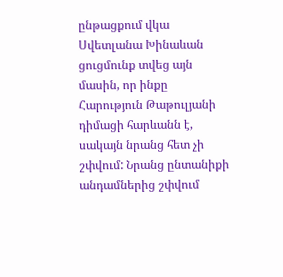ընթացքում վկա Սվետլանա Խինաևան ցուցմունք տվեց այն մասին, որ ինքը Հարություն Թաթուլյանի դիմացի հարևանն է, սակայն նրանց հետ չի շփվում: Նրանց ընտանիքի անդամներից շփվում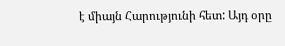է միայն Հարությունի հետ: Այդ օրը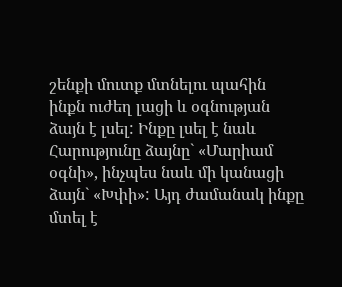շենքի մուտք մտնելու պահին ինքն ուժեղ լացի և օգնության ձայն է լսել: Ինքը լսել է նաև Հարությունը ձայնը` «Մարիամ օգնի», ինչպես նաև մի կանացի ձայն` «Խփի»: Այդ ժամանակ ինքը մտել է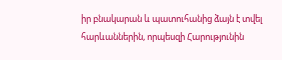իր բնակարան և պատուհանից ձայն է տվել հարևաններին, որպեսզի Հարությունին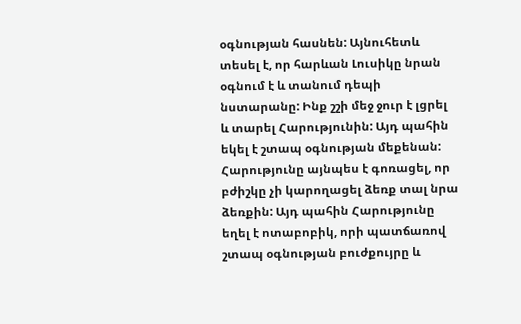օգնության հասնեն: Այնուհետև տեսել է, որ հարևան Լուսիկը նրան օգնում է և տանում դեպի նստարանը: Ինք շշի մեջ ջուր է լցրել և տարել Հարությունին: Այդ պահին եկել է շտապ օգնության մեքենան: Հարությունը այնպես է գոռացել, որ բժիշկը չի կարողացել ձեռք տալ նրա ձեռքին: Այդ պահին Հարությունը եղել է ոտաբոբիկ, որի պատճառով շտապ օգնության բուժքույրը և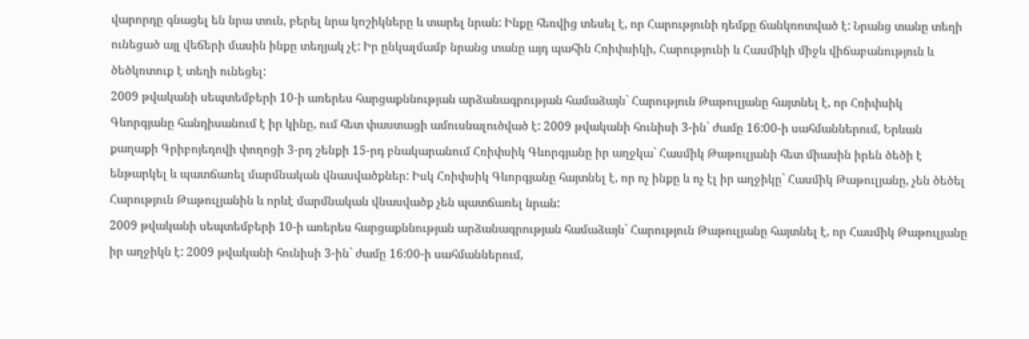վարորդը գնացել են նրա տուն, բերել նրա կոշիկները և տարել նրան: Ինքը հեռվից տեսել է, որ Հարությունի դեմքը ճանկռոտված է: Նրանց տանը տեղի ունեցած այլ վեճերի մասին ինքը տեղյակ չէ: Իր ընկալմամբ նրանց տանը այդ պահին Հռիփսիկի, Հարությունի և Հասմիկի միջև վիճաբանություն և ծեծկռտուք է տեղի ունեցել:
2009 թվականի սեպտեմբերի 10-ի առերես հարցաքննության արձանագրության համաձայն` Հարություն Թաթուլյանը հայտնել է, որ Հռիփսիկ Գևորգյանը հանդիսանում է իր կինը, ում հետ փաստացի ամուսնալուծված է: 2009 թվականի հունիսի 3-ին` ժամը 16:00-ի սահմաններում, Երևան քաղաքի Գրիբոյեդովի փողոցի 3-րդ շենքի 15-րդ բնակարանում Հռիփսիկ Գևորգյանը իր աղջկա` Հասմիկ Թաթուլյանի հետ միասին իրեն ծեծի է ենթարկել և պատճառել մարմնական վնասվածքներ: Իսկ Հռիփսիկ Գևորգյանը հայտնել է, որ ոչ ինքը և ոչ էլ իր աղջիկը` Հասմիկ Թաթուլյանը, չեն ծեծել Հարություն Թաթուլյանին և որևէ մարմնական վնասվածք չեն պատճառել նրան:
2009 թվականի սեպտեմբերի 10-ի առերես հարցաքննության արձանագրության համաձայն` Հարություն Թաթուլյանը հայտնել է, որ Հասմիկ Թաթուլյանը իր աղջիկն է: 2009 թվականի հունիսի 3-ին` ժամը 16:00-ի սահմաններում,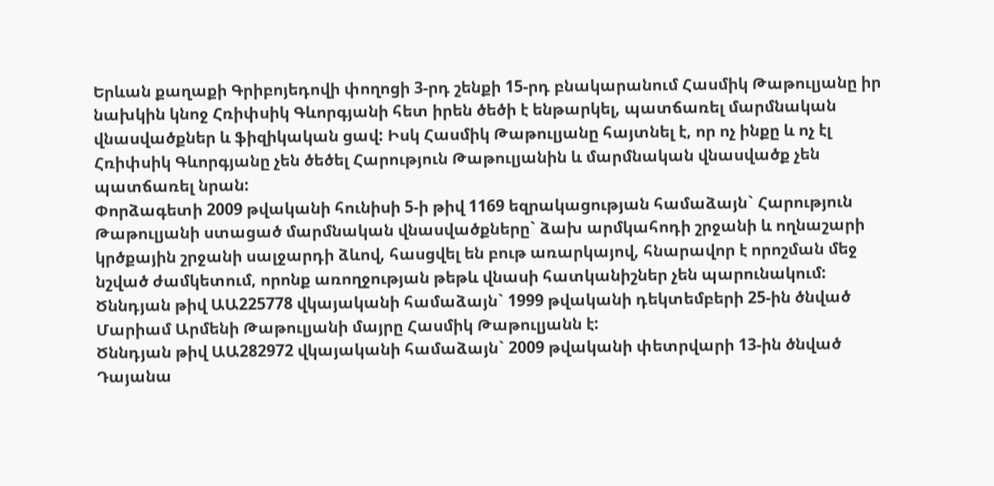Երևան քաղաքի Գրիբոյեդովի փողոցի 3-րդ շենքի 15-րդ բնակարանում Հասմիկ Թաթուլյանը իր նախկին կնոջ Հռիփսիկ Գևորգյանի հետ իրեն ծեծի է ենթարկել, պատճառել մարմնական վնասվածքներ և ֆիզիկական ցավ: Իսկ Հասմիկ Թաթուլյանը հայտնել է, որ ոչ ինքը և ոչ էլ Հռիփսիկ Գևորգյանը չեն ծեծել Հարություն Թաթուլյանին և մարմնական վնասվածք չեն պատճառել նրան:
Փորձագետի 2009 թվականի հունիսի 5-ի թիվ 1169 եզրակացության համաձայն` Հարություն Թաթուլյանի ստացած մարմնական վնասվածքները` ձախ արմկահոդի շրջանի և ողնաշարի կրծքային շրջանի սալջարդի ձևով, հասցվել են բութ առարկայով, հնարավոր է որոշման մեջ նշված ժամկետում, որոնք առողջության թեթև վնասի հատկանիշներ չեն պարունակում:
Ծննդյան թիվ ԱԱ225778 վկայականի համաձայն` 1999 թվականի դեկտեմբերի 25-ին ծնված Մարիամ Արմենի Թաթուլյանի մայրը Հասմիկ Թաթուլյանն է:
Ծննդյան թիվ ԱԱ282972 վկայականի համաձայն` 2009 թվականի փետրվարի 13-ին ծնված Դայանա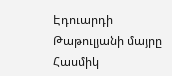Էդուարդի Թաթուլյանի մայրը Հասմիկ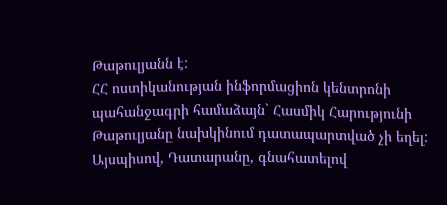Թաթուլյանն է:
ՀՀ ոստիկանության ինֆորմացիոն կենտրոնի պահանջագրի համաձայն` Հասմիկ Հարությունի Թաթուլյանը նախկինում դատապարտված չի եղել:
Այսպիսով, Դատարանը, գնահատելով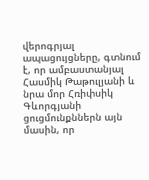վերոգրյալ ապացույցները, գտնում է, որ ամբաստանյալ Հասմիկ Թաթուլյանի և նրա մոր Հռիփսիկ Գևորգյանի ցուցմունքններն այն մասին, որ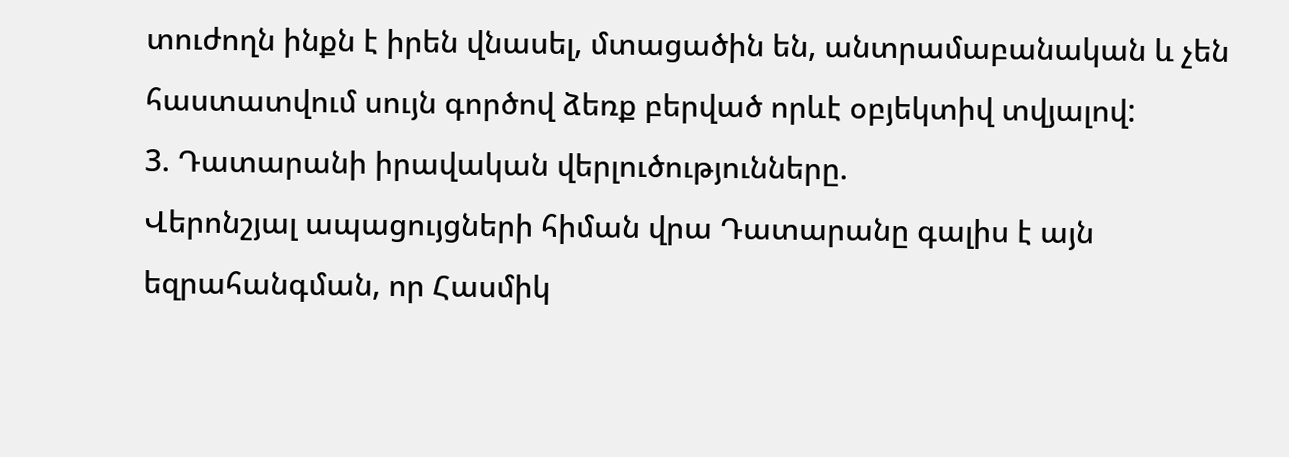տուժողն ինքն է իրեն վնասել, մտացածին են, անտրամաբանական և չեն հաստատվում սույն գործով ձեռք բերված որևէ օբյեկտիվ տվյալով:
3. Դատարանի իրավական վերլուծությունները.
Վերոնշյալ ապացույցների հիման վրա Դատարանը գալիս է այն եզրահանգման, որ Հասմիկ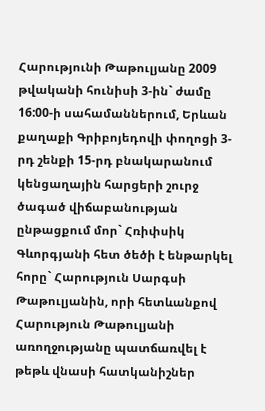Հարությունի Թաթուլյանը 2009 թվականի հունիսի 3-ին` ժամը 16:00-ի սահամաններում, Երևան քաղաքի Գրիբոյեդովի փողոցի 3-րդ շենքի 15-րդ բնակարանում կենցաղային հարցերի շուրջ ծագած վիճաբանության ընթացքում մոր` Հռիփսիկ Գևորգյանի հետ ծեծի է ենթարկել հորը` Հարություն Սարգսի Թաթուլյանին, որի հետևանքով Հարություն Թաթուլյանի առողջությանը պատճառվել է թեթև վնասի հատկանիշներ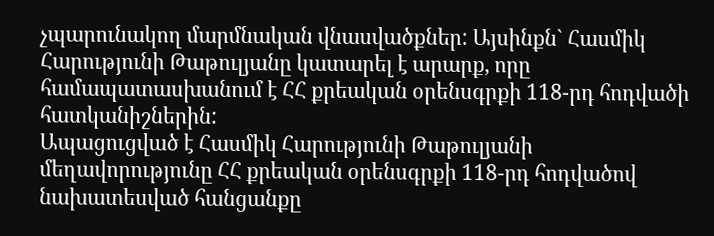չպարունակող մարմնական վնասվածքներ: Այսինքն` Հասմիկ Հարությունի Թաթուլյանը կատարել է արարք, որը համապատասխանում է ՀՀ քրեական օրենսգրքի 118-րդ հոդվածի հատկանիշներին:
Ապացուցված է Հասմիկ Հարությունի Թաթուլյանի մեղավորությունը ՀՀ քրեական օրենսգրքի 118-րդ հոդվածով նախատեսված հանցանքը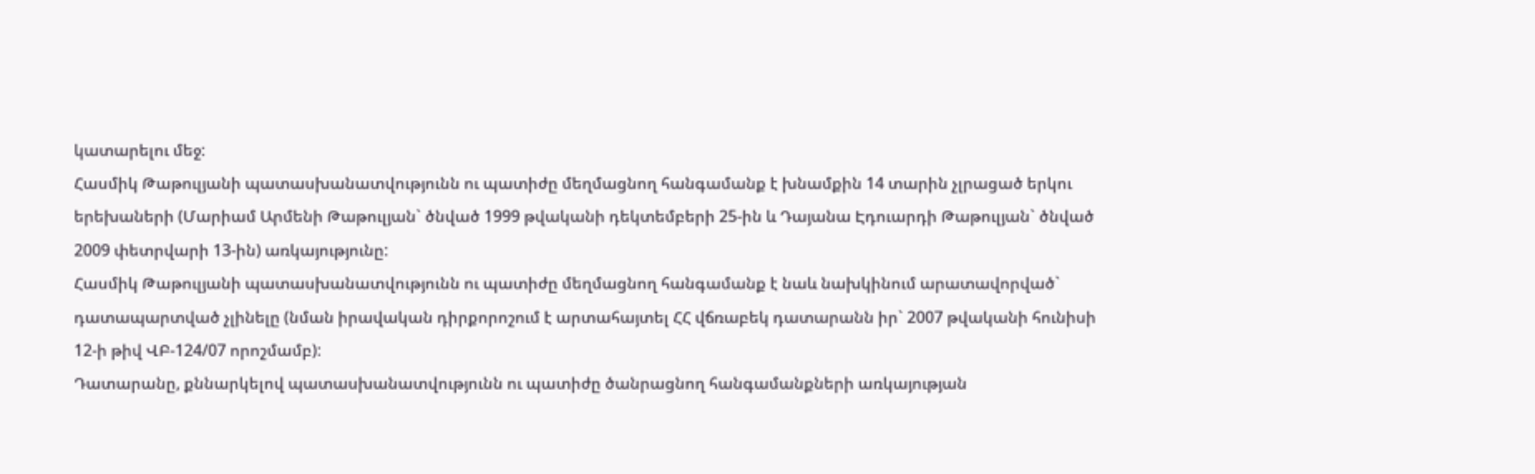կատարելու մեջ:
Հասմիկ Թաթուլյանի պատասխանատվությունն ու պատիժը մեղմացնող հանգամանք է խնամքին 14 տարին չլրացած երկու երեխաների (Մարիամ Արմենի Թաթուլյան` ծնված 1999 թվականի դեկտեմբերի 25-ին և Դայանա Էդուարդի Թաթուլյան` ծնված 2009 փետրվարի 13-ին) առկայությունը:
Հասմիկ Թաթուլյանի պատասխանատվությունն ու պատիժը մեղմացնող հանգամանք է նաև նախկինում արատավորված` դատապարտված չլինելը (նման իրավական դիրքորոշում է արտահայտել ՀՀ վճռաբեկ դատարանն իր` 2007 թվականի հունիսի 12-ի թիվ ՎԲ-124/07 որոշմամբ):
Դատարանը, քննարկելով պատասխանատվությունն ու պատիժը ծանրացնող հանգամանքների առկայության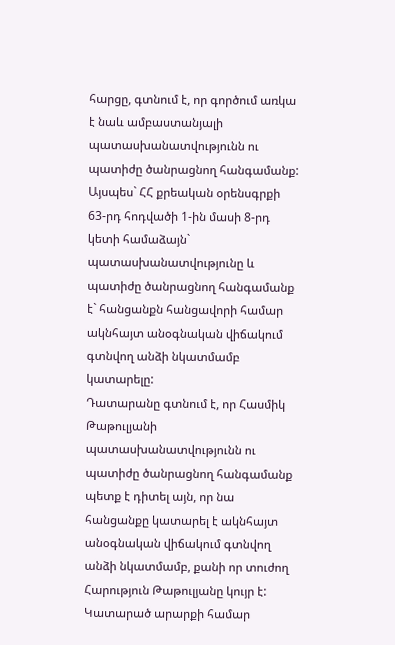հարցը, գտնում է, որ գործում առկա է նաև ամբաստանյալի պատասխանատվությունն ու պատիժը ծանրացնող հանգամանք:
Այսպես` ՀՀ քրեական օրենսգրքի 63-րդ հոդվածի 1-ին մասի 8-րդ կետի համաձայն` պատասխանատվությունը և պատիժը ծանրացնող հանգամանք է` հանցանքն հանցավորի համար ակնհայտ անօգնական վիճակում գտնվող անձի նկատմամբ կատարելը:
Դատարանը գտնում է, որ Հասմիկ Թաթուլյանի պատասխանատվությունն ու պատիժը ծանրացնող հանգամանք պետք է դիտել այն, որ նա հանցանքը կատարել է ակնհայտ անօգնական վիճակում գտնվող անձի նկատմամբ, քանի որ տուժող Հարություն Թաթուլյանը կույր է:
Կատարած արարքի համար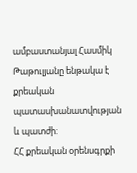ամբաստանյալ Հասմիկ Թաթուլյանը ենթակա է քրեական պատասխանատվության և պատժի:
ՀՀ քրեական օրենսգրքի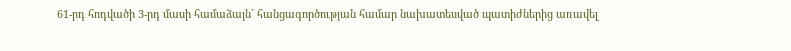61-րդ հոդվածի 3-րդ մասի համաձայն` հանցագործության համար նախատեսված պատիժներից առավել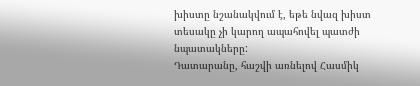խիստը նշանակվում է, եթե նվազ խիստ տեսակը չի կարող ապահովել պատժի նպատակները:
Դատարանը, հաշվի առնելով Հասմիկ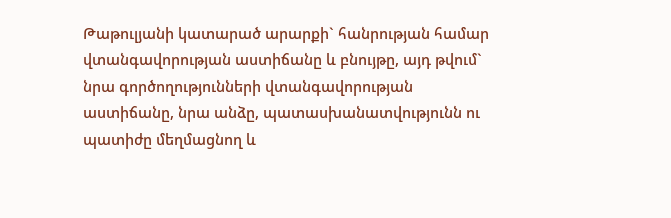Թաթուլյանի կատարած արարքի` հանրության համար վտանգավորության աստիճանը և բնույթը, այդ թվում` նրա գործողությունների վտանգավորության աստիճանը, նրա անձը, պատասխանատվությունն ու պատիժը մեղմացնող և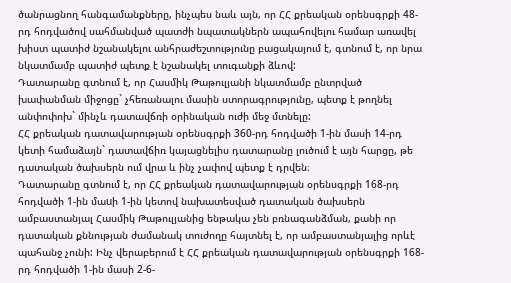ծանրացնող հանգամանքները, ինչպես նաև այն, որ ՀՀ քրեական օրենսգրքի 48-րդ հոդվածով սահմանված պատժի նպատակներն ապահովելու համար առավել խիստ պատիժ նշանակելու անհրաժեշտությունը բացակայում է, գտնում է, որ նրա նկատմամբ պատիժ պետք է նշանակել տուգանքի ձևով:
Դատարանը գտնում է, որ Հասմիկ Թաթուլյանի նկատմամբ ընտրված խափանման միջոցը` չհեռանալու մասին ստորագրությունը, պետք է թողնել անփոփոխ` մինչև դատավճռի օրինական ուժի մեջ մտնելը:
ՀՀ քրեական դատավարության օրենսգրքի 360-րդ հոդվածի 1-ին մասի 14-րդ կետի համաձայն` դատավճիռ կայացնելիս դատարանը լուծում է այն հարցը, թե դատական ծախսերն ում վրա և ինչ չափով պետք է դրվեն։
Դատարանը գտնում է, որ ՀՀ քրեական դատավարության օրենսգրքի 168-րդ հոդվածի 1-ին մաuի 1-ին կետով նախատեսված դատական ծախսերն ամբաստանյալ Հասմիկ Թաթուլյանից ենթակա չեն բռնագանձման, քանի որ դատական քննության ժամանակ տուժողը հայտնել է, որ ամբաստանյալից որևէ պահանջ չունի: Ինչ վերաբերում է ՀՀ քրեական դատավարության օրենսգրքի 168-րդ հոդվածի 1-ին մասի 2-6-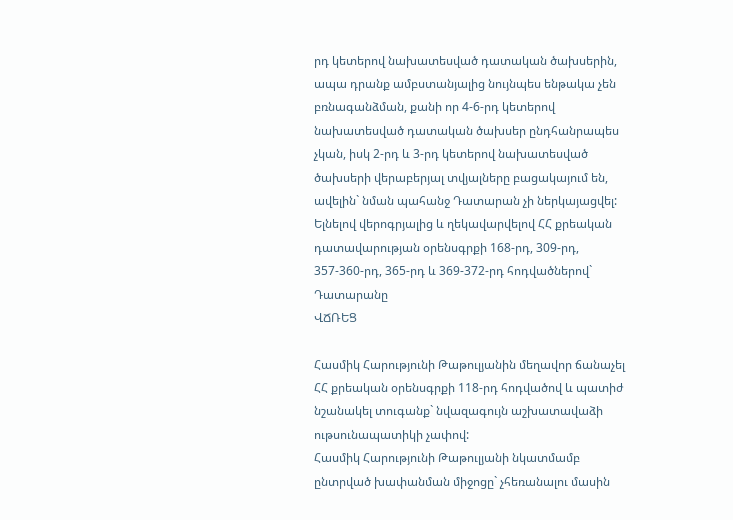րդ կետերով նախատեսված դատական ծախսերին, ապա դրանք ամբստանյալից նույնպես ենթակա չեն բռնագանձման, քանի որ 4-6-րդ կետերով նախատեսված դատական ծախսեր ընդհանրապես չկան, իսկ 2-րդ և 3-րդ կետերով նախատեսված ծախսերի վերաբերյալ տվյալները բացակայում են, ավելին` նման պահանջ Դատարան չի ներկայացվել:
Ելնելով վերոգրյալից և ղեկավարվելով ՀՀ քրեական դատավարության օրենսգրքի 168-րդ, 309-րդ, 357-360-րդ, 365-րդ և 369-372-րդ հոդվածներով` Դատարանը
ՎՃՌԵՑ

Հասմիկ Հարությունի Թաթուլյանին մեղավոր ճանաչել ՀՀ քրեական օրենսգրքի 118-րդ հոդվածով և պատիժ նշանակել տուգանք` նվազագույն աշխատավաձի ութսունապատիկի չափով:
Հասմիկ Հարությունի Թաթուլյանի նկատմամբ ընտրված խափանման միջոցը` չհեռանալու մասին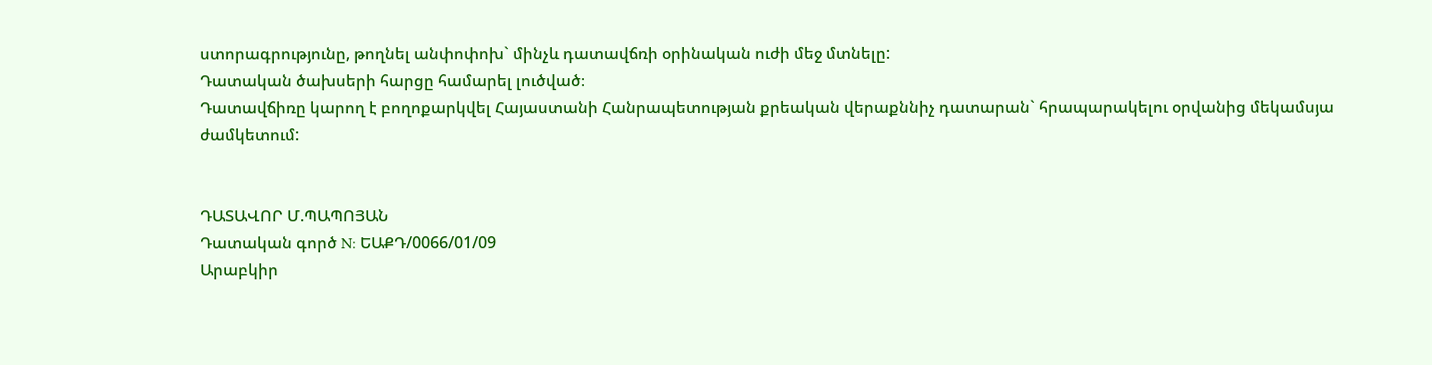ստորագրությունը, թողնել անփոփոխ` մինչև դատավճռի օրինական ուժի մեջ մտնելը:
Դատական ծախսերի հարցը համարել լուծված։
Դատավճիռը կարող է բողոքարկվել Հայաստանի Հանրապետության քրեական վերաքննիչ դատարան` հրապարակելու օրվանից մեկամսյա ժամկետում:


ԴԱՏԱՎՈՐ Մ.ՊԱՊՈՅԱՆ
Դատական գործ N: ԵԱՔԴ/0066/01/09
Արաբկիր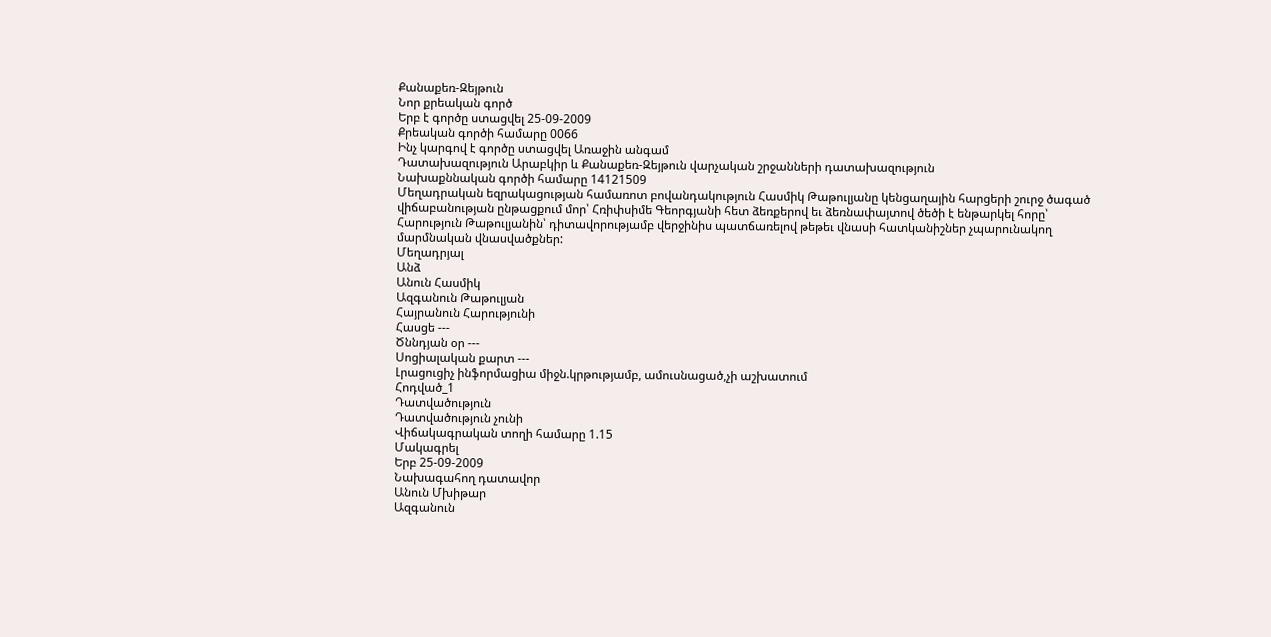Քանաքեռ-Զեյթուն
Նոր քրեական գործ
Երբ է գործը ստացվել 25-09-2009
Քրեական գործի համարը 0066
Ինչ կարգով է գործը ստացվել Առաջին անգամ
Դատախազություն Արաբկիր և Քանաքեռ-Զեյթուն վարչական շրջանների դատախազություն
Նախաքննական գործի համարը 14121509
Մեղադրական եզրակացության համառոտ բովանդակություն Հասմիկ Թաթուլյանը կենցաղային հարցերի շուրջ ծագած վիճաբանության ընթացքում մոր՝ Հռիփսիմե Գեորգյանի հետ ձեռքերով եւ ձեռնափայտով ծեծի է ենթարկել հորը՝ Հարություն Թաթուլյանին՝ դիտավորությամբ վերջինիս պատճառելով թեթեւ վնասի հատկանիշներ չպարունակող մարմնական վնասվածքներ:
Մեղադրյալ
Անձ
Անուն Հասմիկ
Ազգանուն Թաթուլյան
Հայրանուն Հարությունի
Հասցե ---
Ծննդյան օր ---
Սոցիալական քարտ ---
Լրացուցիչ ինֆորմացիա միջն.կրթությամբ, ամուսնացած,չի աշխատում
Հոդված_1
Դատվածություն
Դատվածություն չունի
Վիճակագրական տողի համարը 1.15
Մակագրել
Երբ 25-09-2009
Նախագահող դատավոր
Անուն Մխիթար
Ազգանուն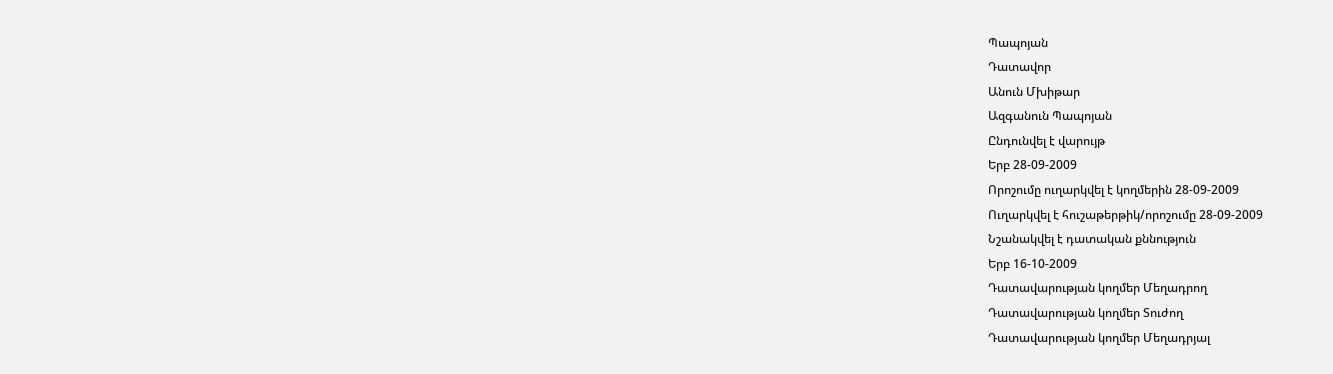Պապոյան
Դատավոր
Անուն Մխիթար
Ազգանուն Պապոյան
Ընդունվել է վարույթ
Երբ 28-09-2009
Որոշումը ուղարկվել է կողմերին 28-09-2009
Ուղարկվել է հուշաթերթիկ/որոշումը 28-09-2009
Նշանակվել է դատական քննություն
Երբ 16-10-2009
Դատավարության կողմեր Մեղադրող
Դատավարության կողմեր Տուժող
Դատավարության կողմեր Մեղադրյալ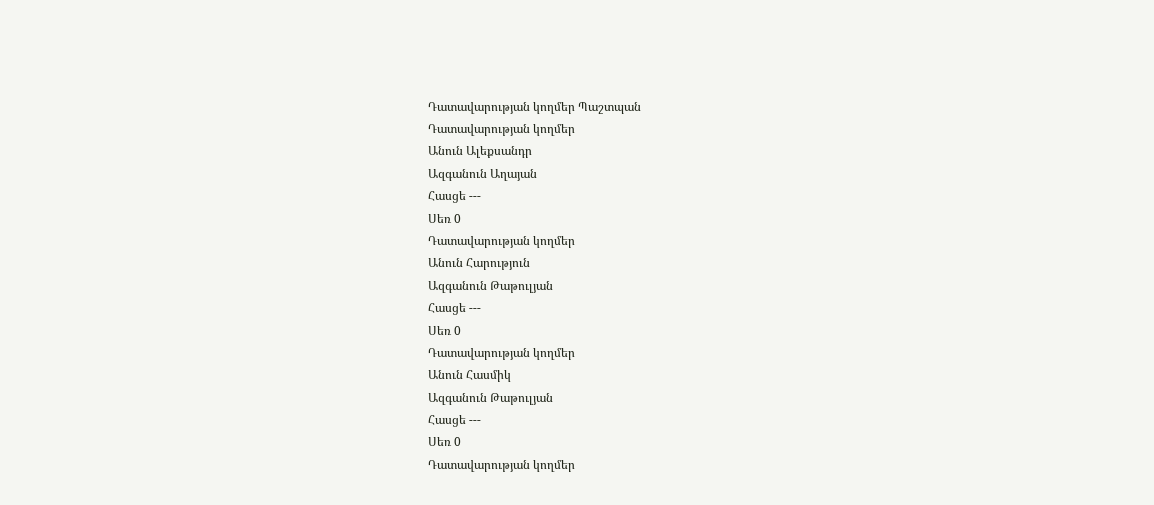Դատավարության կողմեր Պաշտպան
Դատավարության կողմեր
Անուն Ալեքսանդր
Ազգանուն Աղայան
Հասցե ---
Սեռ 0
Դատավարության կողմեր
Անուն Հարություն
Ազգանուն Թաթուլյան
Հասցե ---
Սեռ 0
Դատավարության կողմեր
Անուն Հասմիկ
Ազգանուն Թաթուլյան
Հասցե ---
Սեռ 0
Դատավարության կողմեր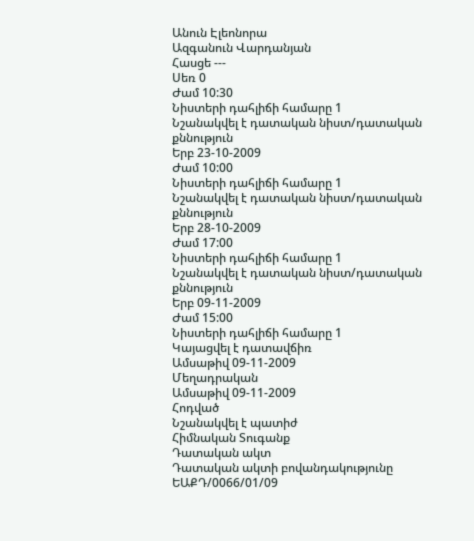Անուն Էլեոնորա
Ազգանուն Վարդանյան
Հասցե ---
Սեռ 0
Ժամ 10:30
Նիստերի դահլիճի համարը 1
Նշանակվել է դատական նիստ/դատական քննություն
Երբ 23-10-2009
Ժամ 10:00
Նիստերի դահլիճի համարը 1
Նշանակվել է դատական նիստ/դատական քննություն
Երբ 28-10-2009
Ժամ 17:00
Նիստերի դահլիճի համարը 1
Նշանակվել է դատական նիստ/դատական քննություն
Երբ 09-11-2009
Ժամ 15:00
Նիստերի դահլիճի համարը 1
Կայացվել է դատավճիռ
Ամսաթիվ 09-11-2009
Մեղադրական
Ամսաթիվ 09-11-2009
Հոդված
Նշանակվել է պատիժ
Հիմնական Տուգանք
Դատական ակտ
Դատական ակտի բովանդակությունը ԵԱՔԴ/0066/01/09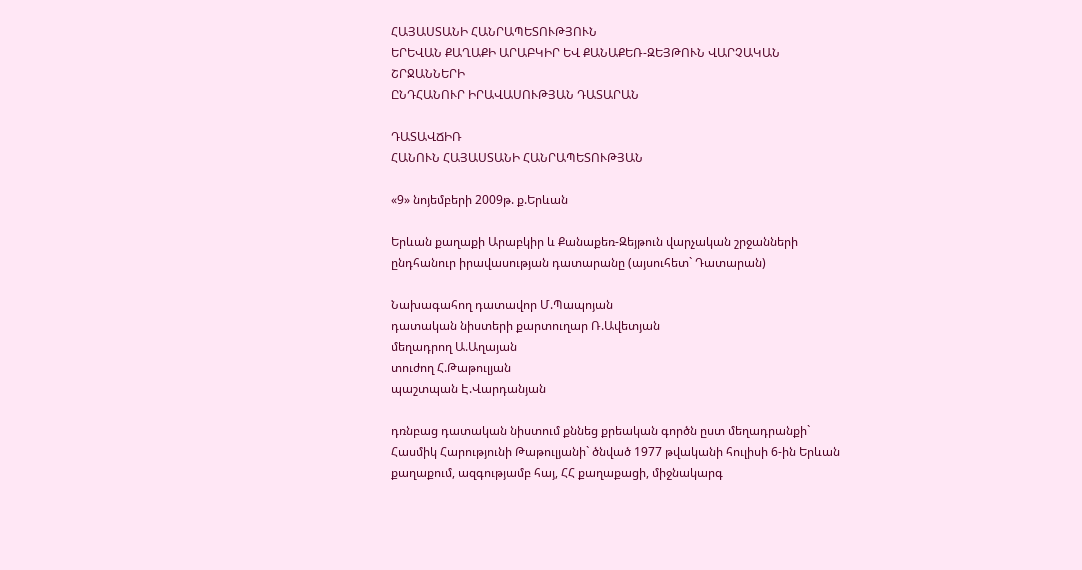ՀԱՅԱՍՏԱՆԻ ՀԱՆՐԱՊԵՏՈՒԹՅՈՒՆ
ԵՐԵՎԱՆ ՔԱՂԱՔԻ ԱՐԱԲԿԻՐ ԵՎ ՔԱՆԱՔԵՌ-ԶԵՅԹՈՒՆ ՎԱՐՉԱԿԱՆ ՇՐՋԱՆՆԵՐԻ
ԸՆԴՀԱՆՈՒՐ ԻՐԱՎԱՍՈՒԹՅԱՆ ԴԱՏԱՐԱՆ

ԴԱՏԱՎՃԻՌ
ՀԱՆՈՒՆ ՀԱՅԱՍՏԱՆԻ ՀԱՆՐԱՊԵՏՈՒԹՅԱՆ

«9» նոյեմբերի 2009թ. ք.Երևան

Երևան քաղաքի Արաբկիր և Քանաքեռ-Զեյթուն վարչական շրջանների ընդհանուր իրավասության դատարանը (այսուհետ` Դատարան)

Նախագահող դատավոր Մ.Պապոյան
դատական նիստերի քարտուղար Ռ.Ավետյան
մեղադրող Ա.Աղայան
տուժող Հ.Թաթուլյան
պաշտպան Է.Վարդանյան

դռնբաց դատական նիստում քննեց քրեական գործն ըստ մեղադրանքի`
Հասմիկ Հարությունի Թաթուլյանի` ծնված 1977 թվականի հուլիսի 6-ին Երևան քաղաքում, ազգությամբ հայ, ՀՀ քաղաքացի, միջնակարգ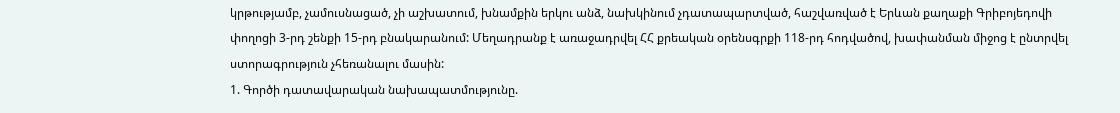կրթությամբ, չամուսնացած, չի աշխատում, խնամքին երկու անձ, նախկինում չդատապարտված, հաշվառված է Երևան քաղաքի Գրիբոյեդովի փողոցի 3-րդ շենքի 15-րդ բնակարանում: Մեղադրանք է առաջադրվել ՀՀ քրեական օրենսգրքի 118-րդ հոդվածով, խափանման միջոց է ընտրվել ստորագրություն չհեռանալու մասին:
1. Գործի դատավարական նախապատմությունը.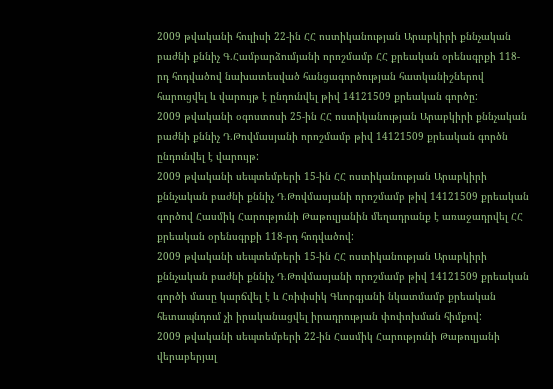2009 թվականի հուլիսի 22-ին ՀՀ ոստիկանության Արաբկիրի քննչական բաժնի քննիչ Գ.Համբարձումյանի որոշմամբ ՀՀ քրեական օրենսգրքի 118-րդ հոդվածով նախատեսված հանցագործության հատկանիշներով հարուցվել և վարույթ է ընդունվել թիվ 14121509 քրեական գործը:
2009 թվականի օգոստոսի 25-ին ՀՀ ոստիկանության Արաբկիրի քննչական բաժնի քննիչ Դ.Թովմասյանի որոշմամբ թիվ 14121509 քրեական գործն ընդունվել է վարույթ:
2009 թվականի սեպտեմբերի 15-ին ՀՀ ոստիկանության Արաբկիրի քննչական բաժնի քննիչ Դ.Թովմասյանի որոշմամբ թիվ 14121509 քրեական գործով Հասմիկ Հարությունի Թաթուլյանին մեղադրանք է առաջադրվել ՀՀ քրեական օրենսգրքի 118-րդ հոդվածով:
2009 թվականի սեպտեմբերի 15-ին ՀՀ ոստիկանության Արաբկիրի քննչական բաժնի քննիչ Դ.Թովմասյանի որոշմամբ թիվ 14121509 քրեական գործի մասը կարճվել է և Հռիփսիկ Գևորգյանի նկատմամբ քրեական հետապնդում չի իրականացվել իրադրության փոփոխման հիմքով:
2009 թվականի սեպտեմբերի 22-ին Հասմիկ Հարությունի Թաթուլյանի վերաբերյալ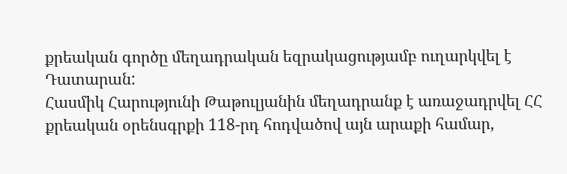քրեական գործը մեղադրական եզրակացությամբ ուղարկվել է Դատարան:
Հասմիկ Հարությունի Թաթուլյանին մեղադրանք է առաջադրվել ՀՀ քրեական օրենսգրքի 118-րդ հոդվածով այն արաքի համար,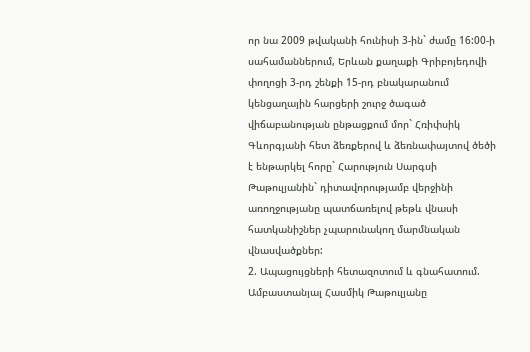որ նա 2009 թվականի հունիսի 3-ին` ժամը 16:00-ի սահամաններում, Երևան քաղաքի Գրիբոյեդովի փողոցի 3-րդ շենքի 15-րդ բնակարանում կենցաղային հարցերի շուրջ ծագած վիճաբանության ընթացքում մոր` Հռիփսիկ Գևորգյանի հետ ձեռքերով և ձեռնափայտով ծեծի է ենթարկել հորը` Հարություն Սարգսի Թաթուլյանին` դիտավորությամբ վերջինի առողջությանը պատճառելով թեթև վնասի հատկանիշներ չպարունակող մարմնական վնասվածքներ:
2. Ապացույցների հետազոտում և գնահատում.
Ամբաստանյալ Հասմիկ Թաթուլյանը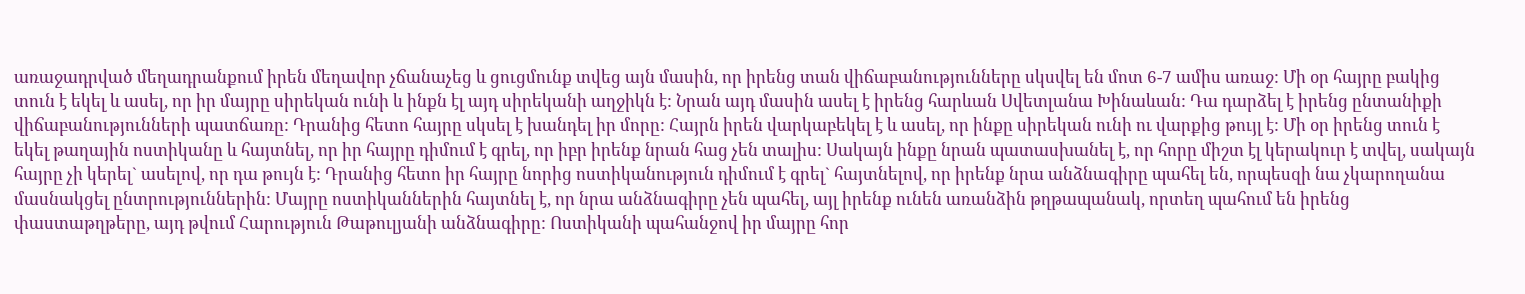առաջադրված մեղադրանքում իրեն մեղավոր չճանաչեց և ցուցմունք տվեց այն մասին, որ իրենց տան վիճաբանությունները սկսվել են մոտ 6-7 ամիս առաջ: Մի օր հայրը բակից տուն է եկել և ասել, որ իր մայրը սիրեկան ունի և ինքն էլ այդ սիրեկանի աղջիկն է: Նրան այդ մասին ասել է իրենց հարևան Սվետլանա Խինաևան: Դա դարձել է իրենց ընտանիքի վիճաբանությունների պատճառը: Դրանից հետո հայրը սկսել է խանդել իր մորը: Հայրն իրեն վարկաբեկել է և ասել, որ ինքը սիրեկան ունի ու վարքից թույլ է: Մի օր իրենց տուն է եկել թաղային ոստիկանը և հայտնել, որ իր հայրը դիմում է գրել, որ իբր իրենք նրան հաց չեն տալիս: Սակայն ինքը նրան պատասխանել է, որ հորը միշտ էլ կերակուր է տվել, սակայն հայրը չի կերել` ասելով, որ դա թույն է: Դրանից հետո իր հայրը նորից ոստիկանություն դիմում է գրել` հայտնելով, որ իրենք նրա անձնագիրը պահել են, որպեսզի նա չկարողանա մասնակցել ընտրություններին: Մայրը ոստիկաններին հայտնել է, որ նրա անձնագիրը չեն պահել, այլ իրենք ունեն առանձին թղթապանակ, որտեղ պահում են իրենց փաստաթղթերը, այդ թվում Հարություն Թաթուլյանի անձնագիրը: Ոստիկանի պահանջով իր մայրը հոր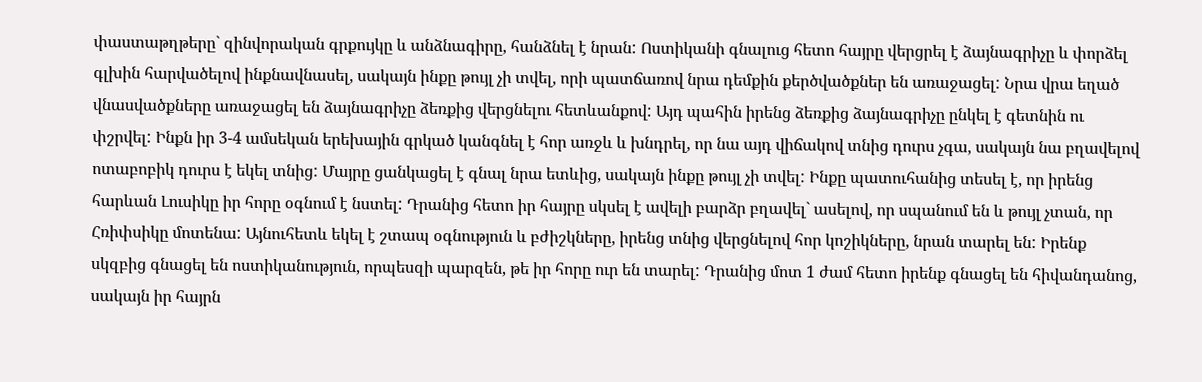փաստաթղթերը` զինվորական գրքույկը և անձնագիրը, հանձնել է նրան: Ոստիկանի գնալուց հետո հայրը վերցրել է ձայնագրիչը և փորձել գլխին հարվածելով ինքնավնասել, սակայն ինքը թույլ չի տվել, որի պատճառով նրա դեմքին քերծվածքներ են առաջացել: Նրա վրա եղած վնասվածքները առաջացել են ձայնագրիչը ձեռքից վերցնելու հետևանքով: Այդ պահին իրենց ձեռքից ձայնագրիչը ընկել է գետնին ու փշրվել: Ինքն իր 3-4 ամսեկան երեխային գրկած կանգնել է հոր առջև և խնդրել, որ նա այդ վիճակով տնից դուրս չգա, սակայն նա բղավելով ոտաբոբիկ դուրս է եկել տնից: Մայրը ցանկացել է գնալ նրա ետևից, սակայն ինքը թույլ չի տվել: Ինքը պատուհանից տեսել է, որ իրենց հարևան Լուսիկը իր հորը օգնում է նստել: Դրանից հետո իր հայրը սկսել է ավելի բարձր բղավել` ասելով, որ սպանում են և թույլ չտան, որ Հռիփսիկը մոտենա: Այնուհետև եկել է շտապ օգնություն և բժիշկները, իրենց տնից վերցնելով հոր կոշիկները, նրան տարել են: Իրենք սկզբից գնացել են ոստիկանություն, որպեսզի պարզեն, թե իր հորը ուր են տարել: Դրանից մոտ 1 ժամ հետո իրենք գնացել են հիվանդանոց, սակայն իր հայրն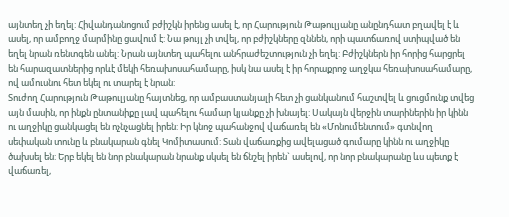այնտեղ չի եղել: Հիվանդանոցում բժիշկն իրենց ասել է, որ Հարություն Թաթուլյանը անընդհատ բղավել է և ասել, որ ամբողջ մարմինը ցավում է: Նա թույլ չի տվել, որ բժիշկները զննեն, որի պատճառով ստիպված են եղել նրան ռենտգեն անել: Նրան այնտեղ պահելու անհրաժեշտություն չի եղել: Բժիշկներն իր հորից հարցրել են հարազատներից որևէ մեկի հեռախոսահամարը, իսկ նա ասել է իր հորաքրոջ աղջկա հեռախոսահամարը, ով ամուսնու հետ եկել ու տարել է նրան:
Տուժող Հարություն Թաթուլյանը հայտնեց, որ ամբաստանյալի հետ չի ցանկանում հաշտվել և ցուցմունք տվեց այն մասին, որ ինքն ընտանիքը լավ պահելու համար կյանքը չի խնայել: Սակայն վերջին տարիներին իր կինն ու աղջիկը ցանկացել են ոչնչացնել իրեն: Իր կնոջ պահանջով վաճառել են «Մոնումենտում» գտնվող սեփական տունը և բնակարան գնել Կոմիտասում: Տան վաճառքից ավելացած գումարը կինն ու աղջիկը ծախսել են: Երբ եկել են նոր բնակարան նրանք սկսել են ճնշել իրեն` ասելով, որ նոր բնակարանը ևս պետք է վաճառել,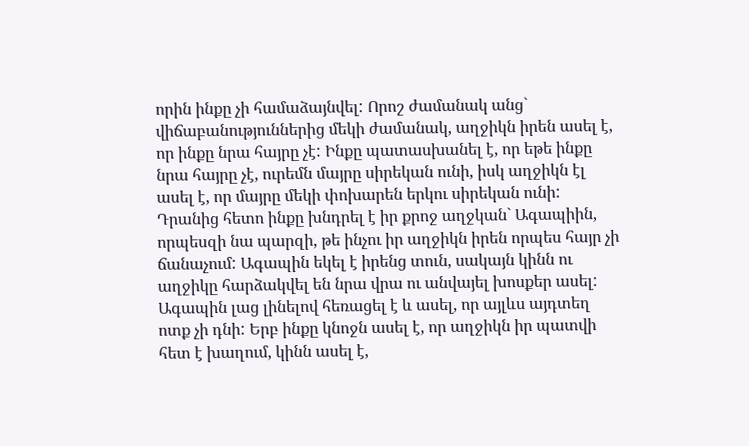որին ինքը չի համաձայնվել: Որոշ ժամանակ անց` վիճաբանություններից մեկի ժամանակ, աղջիկն իրեն ասել է, որ ինքը նրա հայրը չէ: Ինքը պատասխանել է, որ եթե ինքը նրա հայրը չէ, ուրեմն մայրը սիրեկան ունի, իսկ աղջիկն էլ ասել է, որ մայրը մեկի փոխարեն երկու սիրեկան ունի: Դրանից հետո ինքը խնդրել է իր քրոջ աղջկան` Ագապիին, որպեսզի նա պարզի, թե ինչու իր աղջիկն իրեն որպես հայր չի ճանաչում: Ագապին եկել է իրենց տուն, սակայն կինն ու աղջիկը հարձակվել են նրա վրա ու անվայել խոսքեր ասել: Ագապին լաց լինելով հեռացել է և ասել, որ այլևս այդտեղ ոտք չի դնի: Երբ ինքը կնոջն ասել է, որ աղջիկն իր պատվի հետ է խաղում, կինն ասել է,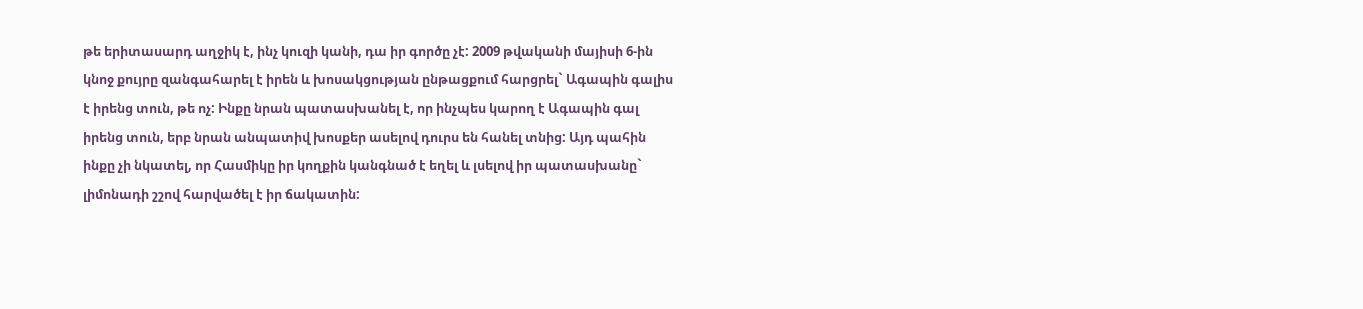թե երիտասարդ աղջիկ է, ինչ կուզի կանի, դա իր գործը չէ: 2009 թվականի մայիսի 6-ին կնոջ քույրը զանգահարել է իրեն և խոսակցության ընթացքում հարցրել` Ագապին գալիս է իրենց տուն, թե ոչ: Ինքը նրան պատասխանել է, որ ինչպես կարող է Ագապին գալ իրենց տուն, երբ նրան անպատիվ խոսքեր ասելով դուրս են հանել տնից: Այդ պահին ինքը չի նկատել, որ Հասմիկը իր կողքին կանգնած է եղել և լսելով իր պատասխանը` լիմոնադի շշով հարվածել է իր ճակատին: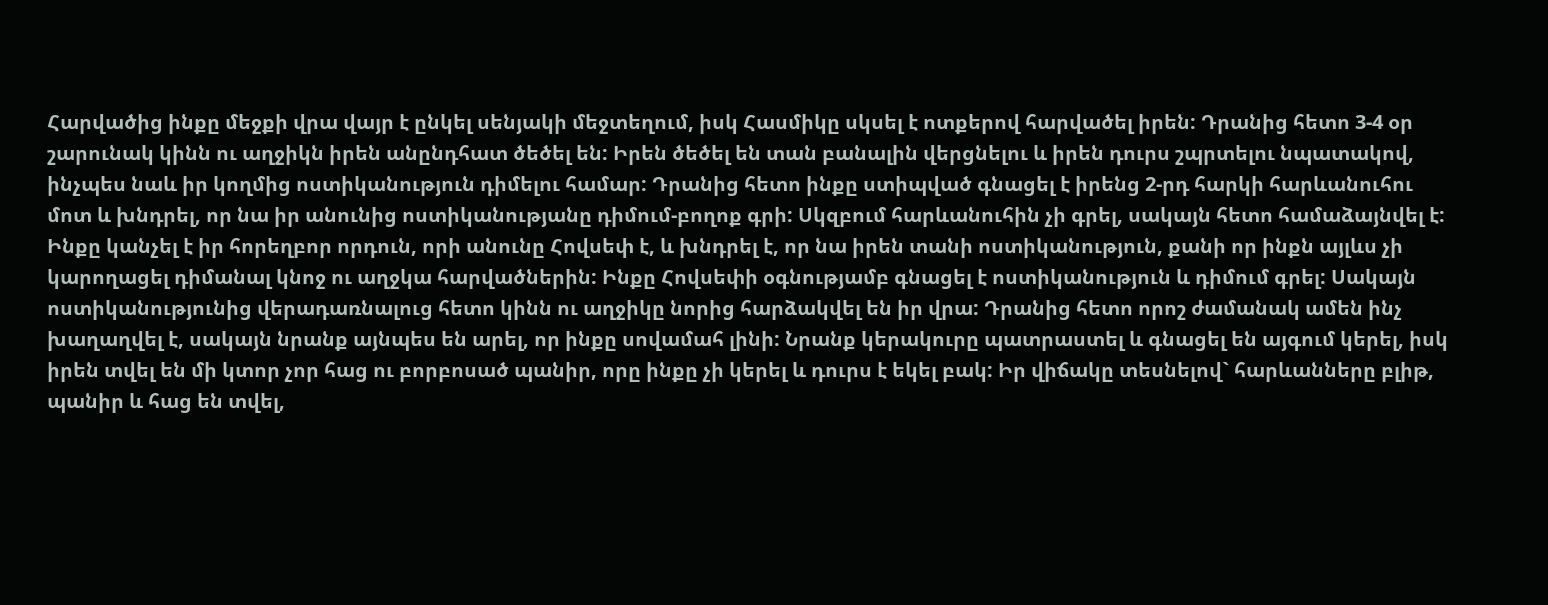Հարվածից ինքը մեջքի վրա վայր է ընկել սենյակի մեջտեղում, իսկ Հասմիկը սկսել է ոտքերով հարվածել իրեն: Դրանից հետո 3-4 օր շարունակ կինն ու աղջիկն իրեն անընդհատ ծեծել են: Իրեն ծեծել են տան բանալին վերցնելու և իրեն դուրս շպրտելու նպատակով, ինչպես նաև իր կողմից ոստիկանություն դիմելու համար: Դրանից հետո ինքը ստիպված գնացել է իրենց 2-րդ հարկի հարևանուհու մոտ և խնդրել, որ նա իր անունից ոստիկանությանը դիմում-բողոք գրի: Սկզբում հարևանուհին չի գրել, սակայն հետո համաձայնվել է: Ինքը կանչել է իր հորեղբոր որդուն, որի անունը Հովսեփ է, և խնդրել է, որ նա իրեն տանի ոստիկանություն, քանի որ ինքն այլևս չի կարողացել դիմանալ կնոջ ու աղջկա հարվածներին: Ինքը Հովսեփի օգնությամբ գնացել է ոստիկանություն և դիմում գրել: Սակայն ոստիկանությունից վերադառնալուց հետո կինն ու աղջիկը նորից հարձակվել են իր վրա: Դրանից հետո որոշ ժամանակ ամեն ինչ խաղաղվել է, սակայն նրանք այնպես են արել, որ ինքը սովամահ լինի: Նրանք կերակուրը պատրաստել և գնացել են այգում կերել, իսկ իրեն տվել են մի կտոր չոր հաց ու բորբոսած պանիր, որը ինքը չի կերել և դուրս է եկել բակ: Իր վիճակը տեսնելով` հարևանները բլիթ, պանիր և հաց են տվել,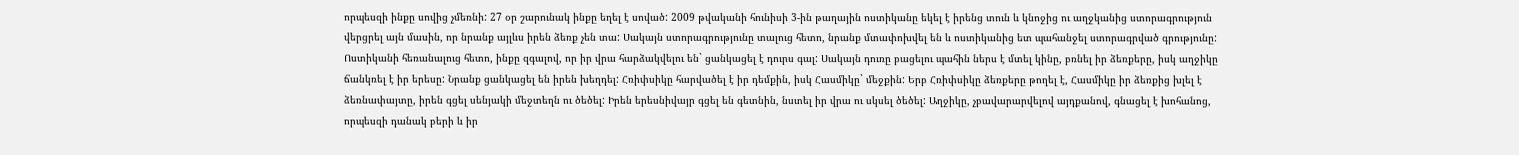որպեսզի ինքը սովից չմեռնի: 27 օր շարունակ ինքը եղել է սոված: 2009 թվականի հունիսի 3-ին թաղային ոստիկանը եկել է իրենց տուն և կնոջից ու աղջկանից ստորագրություն վերցրել այն մասին, որ նրանք այլևս իրեն ձեռք չեն տա: Սակայն ստորագրությունը տալուց հետո, նրանք մտափոխվել են և ոստիկանից ետ պահանջել ստորագրված գրությունը: Ոստիկանի հեռանալուց հետո, ինքը զգալով, որ իր վրա հարձակվելու են` ցանկացել է դուրս գալ: Սակայն դուռը բացելու պահին ներս է մտել կինը, բռնել իր ձեռքերը, իսկ աղջիկը ճանկռել է իր երեսը: Նրանք ցանկացել են իրեն խեղդել: Հռիփսիկը հարվածել է իր դեմքին, իսկ Հասմիկը` մեջքին: Երբ Հռիփսիկը ձեռքերը թողել է, Հասմիկը իր ձեռքից խլել է ձեռնափայտը, իրեն գցել սենյակի մեջտեղն ու ծեծել: Իրեն երեսնիվայր գցել են գետնին, նստել իր վրա ու սկսել ծեծել: Աղջիկը, չբավարարվելով այդքանով, գնացել է խոհանոց, որպեսզի դանակ բերի և իր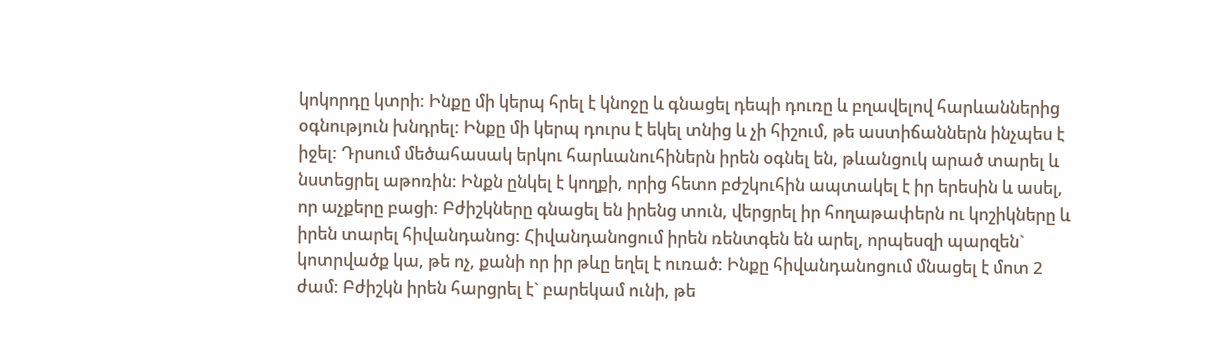կոկորդը կտրի: Ինքը մի կերպ հրել է կնոջը և գնացել դեպի դուռը և բղավելով հարևաններից օգնություն խնդրել: Ինքը մի կերպ դուրս է եկել տնից և չի հիշում, թե աստիճաններն ինչպես է իջել: Դրսում մեծահասակ երկու հարևանուհիներն իրեն օգնել են, թևանցուկ արած տարել և նստեցրել աթոռին: Ինքն ընկել է կողքի, որից հետո բժշկուհին ապտակել է իր երեսին և ասել, որ աչքերը բացի: Բժիշկները գնացել են իրենց տուն, վերցրել իր հողաթափերն ու կոշիկները և իրեն տարել հիվանդանոց: Հիվանդանոցում իրեն ռենտգեն են արել, որպեսզի պարզեն` կոտրվածք կա, թե ոչ, քանի որ իր թևը եղել է ուռած: Ինքը հիվանդանոցում մնացել է մոտ 2 ժամ: Բժիշկն իրեն հարցրել է` բարեկամ ունի, թե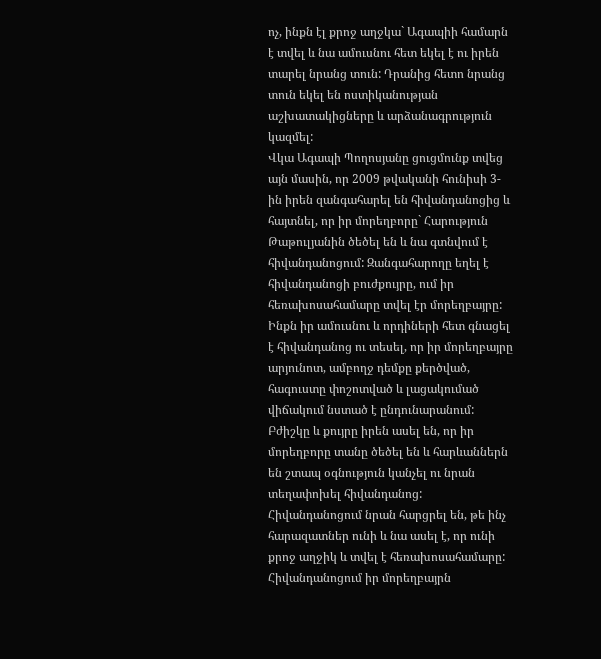ոչ, ինքն էլ քրոջ աղջկա` Ագապիի համարն է տվել և նա ամուսնու հետ եկել է ու իրեն տարել նրանց տուն: Դրանից հետո նրանց տուն եկել են ոստիկանության աշխատակիցները և արձանագրություն կազմել:
Վկա Ագապի Պողոսյանը ցուցմունք տվեց այն մասին, որ 2009 թվականի հունիսի 3-ին իրեն զանգահարել են հիվանդանոցից և հայտնել, որ իր մորեղբորը` Հարություն Թաթուլյանին ծեծել են և նա գտնվում է հիվանդանոցում: Զանգահարողը եղել է հիվանդանոցի բուժքույրը, ում իր հեռախոսահամարը տվել էր մորեղբայրը: Ինքն իր ամուսնու և որդիների հետ գնացել է հիվանդանոց ու տեսել, որ իր մորեղբայրը արյունոտ, ամբողջ դեմքը քերծված, հագուստը փոշոտված և լացակումած վիճակում նստած է ընդունարանում: Բժիշկը և քույրը իրեն ասել են, որ իր մորեղբորը տանը ծեծել են և հարևաններն են շտապ օգնություն կանչել ու նրան տեղափոխել հիվանդանոց: Հիվանդանոցում նրան հարցրել են, թե ինչ հարազատներ ունի և նա ասել է, որ ունի քրոջ աղջիկ և տվել է հեռախոսահամարը: Հիվանդանոցում իր մորեղբայրն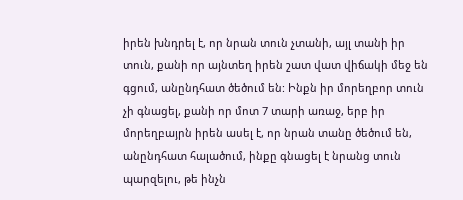իրեն խնդրել է, որ նրան տուն չտանի, այլ տանի իր տուն, քանի որ այնտեղ իրեն շատ վատ վիճակի մեջ են գցում, անընդհատ ծեծում են: Ինքն իր մորեղբոր տուն չի գնացել, քանի որ մոտ 7 տարի առաջ, երբ իր մորեղբայրն իրեն ասել է, որ նրան տանը ծեծում են, անընդհատ հալածում, ինքը գնացել է նրանց տուն պարզելու, թե ինչն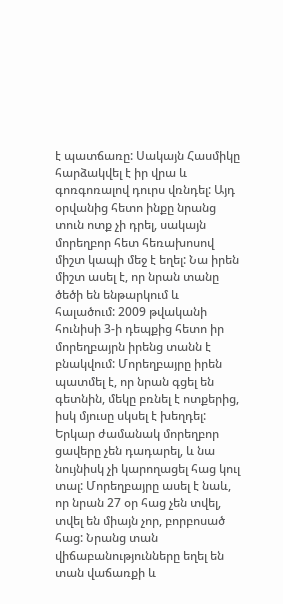է պատճառը: Սակայն Հասմիկը հարձակվել է իր վրա և գոռգոռալով դուրս վռնդել: Այդ օրվանից հետո ինքը նրանց տուն ոտք չի դրել, սակայն մորեղբոր հետ հեռախոսով միշտ կապի մեջ է եղել: Նա իրեն միշտ ասել է, որ նրան տանը ծեծի են ենթարկում և հալածում: 2009 թվականի հունիսի 3-ի դեպքից հետո իր մորեղբայրն իրենց տանն է բնակվում: Մորեղբայրը իրեն պատմել է, որ նրան գցել են գետնին, մեկը բռնել է ոտքերից, իսկ մյուսը սկսել է խեղդել: Երկար ժամանակ մորեղբոր ցավերը չեն դադարել, և նա նույնիսկ չի կարողացել հաց կուլ տալ: Մորեղբայրը ասել է նաև, որ նրան 27 օր հաց չեն տվել, տվել են միայն չոր, բորբոսած հաց: Նրանց տան վիճաբանությունները եղել են տան վաճառքի և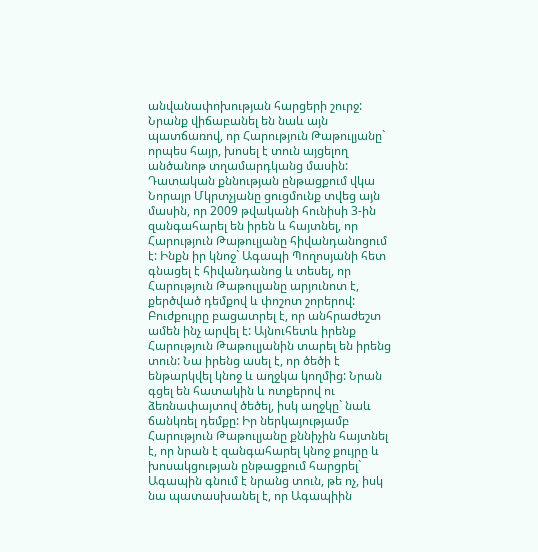անվանափոխության հարցերի շուրջ: Նրանք վիճաբանել են նաև այն պատճառով, որ Հարություն Թաթուլյանը` որպես հայր, խոսել է տուն այցելող անծանոթ տղամարդկանց մասին:
Դատական քննության ընթացքում վկա Նորայր Մկրտչյանը ցուցմունք տվեց այն մասին, որ 2009 թվականի հունիսի 3-ին զանգահարել են իրեն և հայտնել, որ Հարություն Թաթուլյանը հիվանդանոցում է: Ինքն իր կնոջ` Ագապի Պողոսյանի հետ գնացել է հիվանդանոց և տեսել, որ Հարություն Թաթուլյանը արյունոտ է, քերծված դեմքով և փոշոտ շորերով: Բուժքույրը բացատրել է, որ անհրաժեշտ ամեն ինչ արվել է: Այնուհետև իրենք Հարություն Թաթուլյանին տարել են իրենց տուն: Նա իրենց ասել է, որ ծեծի է ենթարկվել կնոջ և աղջկա կողմից: Նրան գցել են հատակին և ոտքերով ու ձեռնափայտով ծեծել, իսկ աղջկը` նաև ճանկռել դեմքը: Իր ներկայությամբ Հարություն Թաթուլյանը քննիչին հայտնել է, որ նրան է զանգահարել կնոջ քույրը և խոսակցության ընթացքում հարցրել` Ագապին գնում է նրանց տուն, թե ոչ, իսկ նա պատասխանել է, որ Ագապիին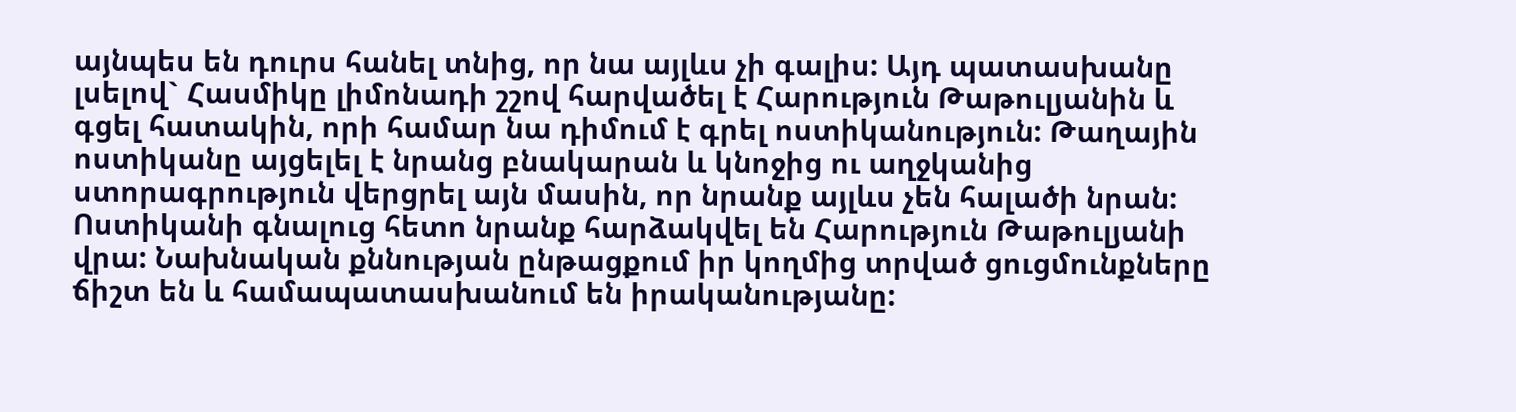այնպես են դուրս հանել տնից, որ նա այլևս չի գալիս: Այդ պատասխանը լսելով` Հասմիկը լիմոնադի շշով հարվածել է Հարություն Թաթուլյանին և գցել հատակին, որի համար նա դիմում է գրել ոստիկանություն: Թաղային ոստիկանը այցելել է նրանց բնակարան և կնոջից ու աղջկանից ստորագրություն վերցրել այն մասին, որ նրանք այլևս չեն հալածի նրան: Ոստիկանի գնալուց հետո նրանք հարձակվել են Հարություն Թաթուլյանի վրա: Նախնական քննության ընթացքում իր կողմից տրված ցուցմունքները ճիշտ են և համապատասխանում են իրականությանը: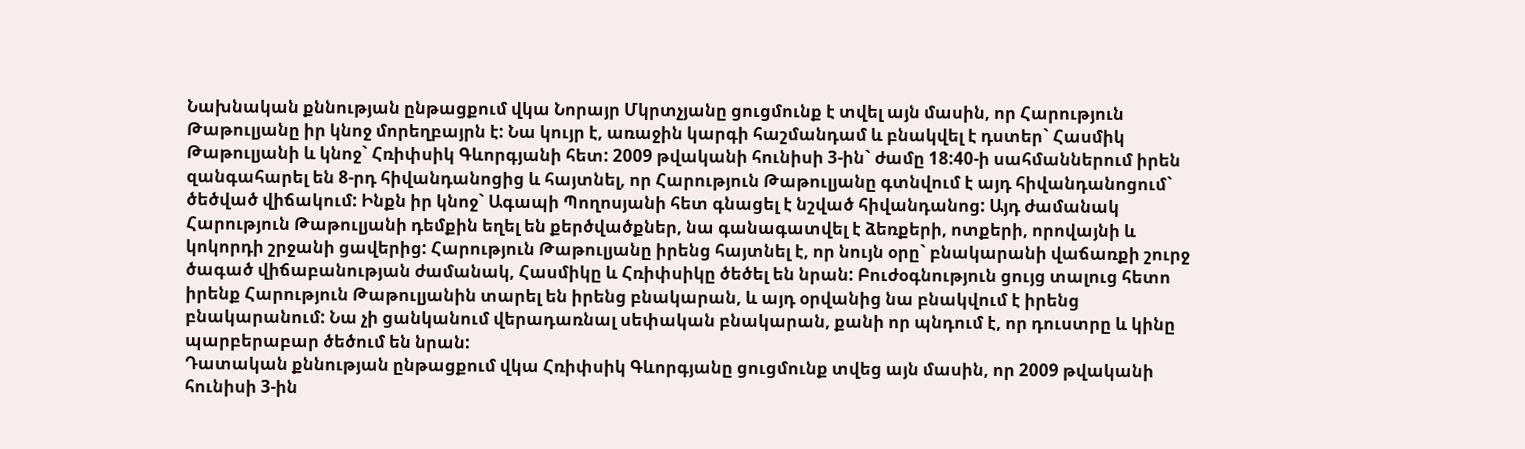Նախնական քննության ընթացքում վկա Նորայր Մկրտչյանը ցուցմունք է տվել այն մասին, որ Հարություն Թաթուլյանը իր կնոջ մորեղբայրն է: Նա կույր է, առաջին կարգի հաշմանդամ և բնակվել է դստեր` Հասմիկ Թաթուլյանի և կնոջ` Հռիփսիկ Գևորգյանի հետ: 2009 թվականի հունիսի 3-ին` ժամը 18:40-ի սահմաններում իրեն զանգահարել են 8-րդ հիվանդանոցից և հայտնել, որ Հարություն Թաթուլյանը գտնվում է այդ հիվանդանոցում` ծեծված վիճակում: Ինքն իր կնոջ` Ագապի Պողոսյանի հետ գնացել է նշված հիվանդանոց: Այդ ժամանակ Հարություն Թաթուլյանի դեմքին եղել են քերծվածքներ, նա գանագատվել է ձեռքերի, ոտքերի, որովայնի և կոկորդի շրջանի ցավերից: Հարություն Թաթուլյանը իրենց հայտնել է, որ նույն օրը` բնակարանի վաճառքի շուրջ ծագած վիճաբանության ժամանակ, Հասմիկը և Հռիփսիկը ծեծել են նրան: Բուժօգնություն ցույց տալուց հետո իրենք Հարություն Թաթուլյանին տարել են իրենց բնակարան, և այդ օրվանից նա բնակվում է իրենց բնակարանում: Նա չի ցանկանում վերադառնալ սեփական բնակարան, քանի որ պնդում է, որ դուստրը և կինը պարբերաբար ծեծում են նրան:
Դատական քննության ընթացքում վկա Հռիփսիկ Գևորգյանը ցուցմունք տվեց այն մասին, որ 2009 թվականի հունիսի 3-ին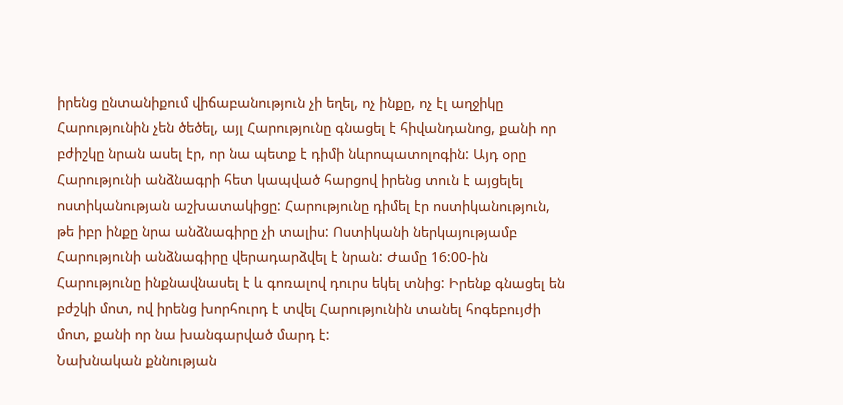իրենց ընտանիքում վիճաբանություն չի եղել, ոչ ինքը, ոչ էլ աղջիկը Հարությունին չեն ծեծել, այլ Հարությունը գնացել է հիվանդանոց, քանի որ բժիշկը նրան ասել էր, որ նա պետք է դիմի նևրոպատոլոգին: Այդ օրը Հարությունի անձնագրի հետ կապված հարցով իրենց տուն է այցելել ոստիկանության աշխատակիցը: Հարությունը դիմել էր ոստիկանություն, թե իբր ինքը նրա անձնագիրը չի տալիս: Ոստիկանի ներկայությամբ Հարությունի անձնագիրը վերադարձվել է նրան: Ժամը 16:00-ին Հարությունը ինքնավնասել է և գոռալով դուրս եկել տնից: Իրենք գնացել են բժշկի մոտ, ով իրենց խորհուրդ է տվել Հարությունին տանել հոգեբույժի մոտ, քանի որ նա խանգարված մարդ է:
Նախնական քննության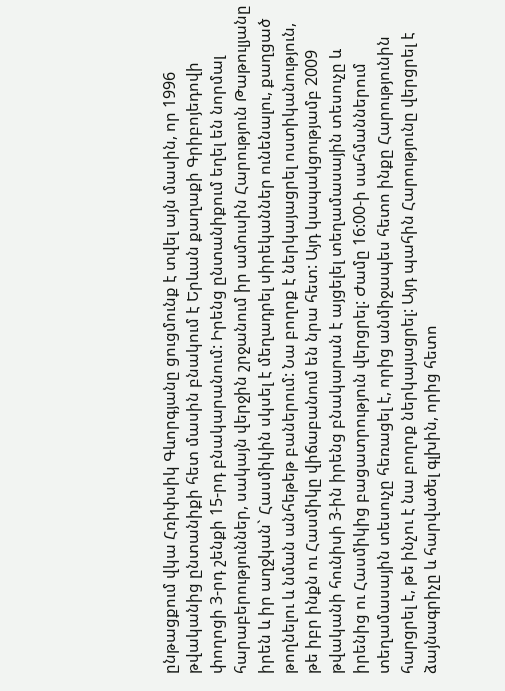ընթացքում վկա Հռիփսիկ Գևորգյանը ցուցմունք է տվել այն մասին, որ 1996 թվականից ընտանիքի հետ մասին բնակում է Երևան քաղաքի Գրիբոյեդովի փողոցի 3-րդ շենքի 15-րդ բնակարանում: Իրենց ընտանիքում եղել են նորմալ հարաբերություններ, սակայն վերջին շրջանում իր ամուսին Հարություն Թաթուլյանը իրեն և իր աղջկան` Հասմիկին սկսել է մեղադրել սիրեկաններ ունենալու, քաղցած թողնելու և նման անհեթեթ բաներում: Նա բողոք է ներկայացրել ոստիկանություն, թե իբր ինքն ու Հասմիկը վիճաբանում են նրա հետ: Այդ կապակցությամբ 2009 թվականի հունիսի 3-ին իրենց բնակարան է այցելել տեղամասային տեսուչը և իրենից ու Հասմիկից բացատրություն վերցրել: Ժամը 16:00-ի սահմաններում տեղամասային տեսուչը հեռացել է, որից անմիջապես հետո ինքը Հարությունին հարցրել է, թե ինչու է նա բողոք ներկայացրել: Այդ պահին Հարությունը վերցրել է ձայնագրիչը և հարվածել գլխին, որից հետո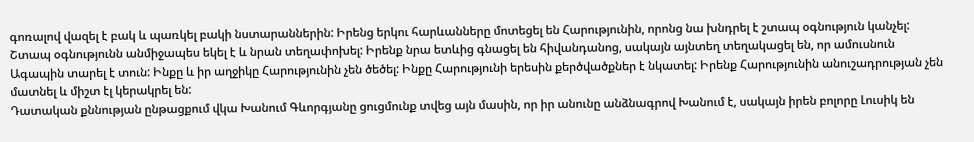գոռալով վազել է բակ և պառկել բակի նստարաններին: Իրենց երկու հարևանները մոտեցել են Հարությունին, որոնց նա խնդրել է շտապ օգնություն կանչել: Շտապ օգնությունն անմիջապես եկել է և նրան տեղափոխել: Իրենք նրա ետևից գնացել են հիվանդանոց, սակայն այնտեղ տեղակացել են, որ ամուսնուն Ագապին տարել է տուն: Ինքը և իր աղջիկը Հարությունին չեն ծեծել: Ինքը Հարությունի երեսին քերծվածքներ է նկատել: Իրենք Հարությունին անուշադրության չեն մատնել և միշտ էլ կերակրել են:
Դատական քննության ընթացքում վկա Խանում Գևորգյանը ցուցմունք տվեց այն մասին, որ իր անունը անձնագրով Խանում է, սակայն իրեն բոլորը Լուսիկ են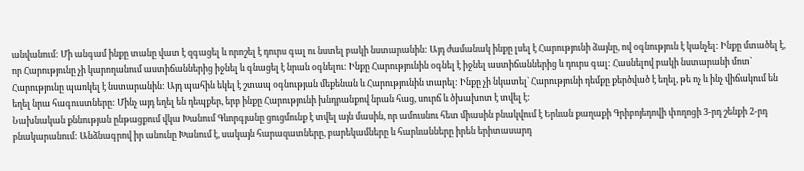անվանում: Մի անգամ ինքը տանը վատ է զգացել և որոշել է դուրս գալ ու նստել բակի նստարանին: Այդ ժամանակ ինքը լսել է Հարությունի ձայնը, ով օգնություն է կանչել: Ինքը մտածել է, որ Հարությունը չի կարողանում աստիճաններից իջնել և գնացել է նրան օգնելու: Ինքը Հարությունին օգնել է իջնել աստիճաններից և դուրս գալ: Հասնելով բակի նստարանի մոտ` Հարությունը պառկել է նստարանին: Այդ պահին եկել է շտապ օգնության մեքենան և Հարությունին տարել: Ինքը չի նկատել` Հարությունի դեմքը քերծված է եղել, թե ոչ և ինչ վիճակում են եղել նրա հագուստները: Մինչ այդ եղել են դեպքեր, երբ ինքը Հարությունի խնդրանքով նրան հաց, սուրճ և ծխախոտ է տվել է:
Նախնական քննության ընթացքում վկա Խանում Գևորգյանը ցուցմունք է տվել այն մասին, որ ամուսնու հետ միասին բնակվում է Երևան քաղաքի Գրիբոյեդովի փողոցի 3-րդ շենքի 2-րդ բնակարանում: Անձնագրով իր անունը Խանում է, սակայն հարազատները, բարեկամները և հարևանները իրեն երիտասարդ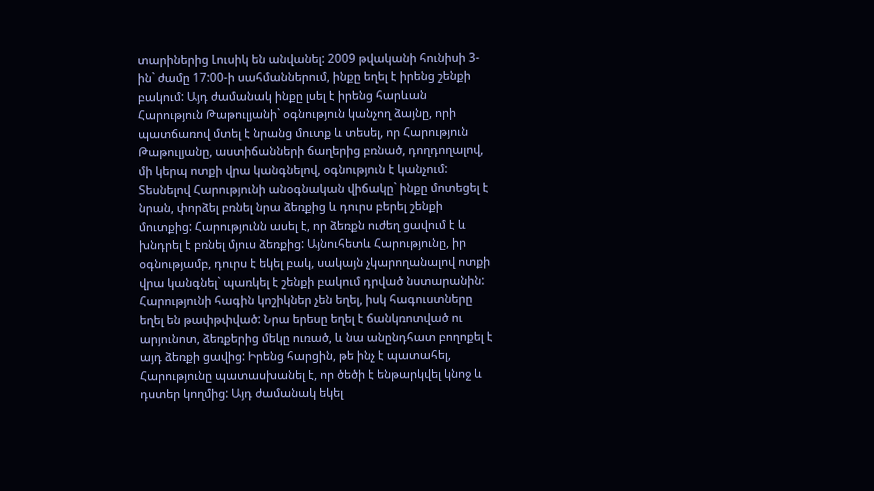տարիներից Լուսիկ են անվանել: 2009 թվականի հունիսի 3-ին` ժամը 17:00-ի սահմաններում, ինքը եղել է իրենց շենքի բակում: Այդ ժամանակ ինքը լսել է իրենց հարևան Հարություն Թաթուլյանի` օգնություն կանչող ձայնը, որի պատճառով մտել է նրանց մուտք և տեսել, որ Հարություն Թաթուլյանը, աստիճանների ճաղերից բռնած, դողդողալով, մի կերպ ոտքի վրա կանգնելով, օգնություն է կանչում: Տեսնելով Հարությունի անօգնական վիճակը` ինքը մոտեցել է նրան, փորձել բռնել նրա ձեռքից և դուրս բերել շենքի մուտքից: Հարությունն ասել է, որ ձեռքն ուժեղ ցավում է և խնդրել է բռնել մյուս ձեռքից: Այնուհետև Հարությունը, իր օգնությամբ, դուրս է եկել բակ, սակայն չկարողանալով ոտքի վրա կանգնել` պառկել է շենքի բակում դրված նստարանին: Հարությունի հագին կոշիկներ չեն եղել, իսկ հագուստները եղել են թափթփված: Նրա երեսը եղել է ճանկռոտված ու արյունոտ, ձեռքերից մեկը ուռած, և նա անընդհատ բողոքել է այդ ձեռքի ցավից: Իրենց հարցին, թե ինչ է պատահել, Հարությունը պատասխանել է, որ ծեծի է ենթարկվել կնոջ և դստեր կողմից: Այդ ժամանակ եկել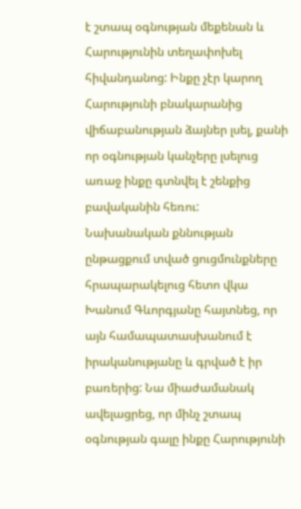է շտապ օգնության մեքենան և Հարությունին տեղափոխել հիվանդանոց: Ինքը չէր կարող Հարությունի բնակարանից վիճաբանության ձայներ լսել, քանի որ օգնության կանչերը լսելուց առաջ ինքը գտնվել է շենքից բավականին հեռու:
Նախանական քննության ընթացքում տված ցուցմունքները հրապարակելուց հետո վկա Խանում Գևորգյանը հայտնեց, որ այն համապատասխանում է իրականությանը և գրված է իր բառերից: Նա միաժամանակ ավելացրեց, որ մինչ շտապ օգնության գալը ինքը Հարությունի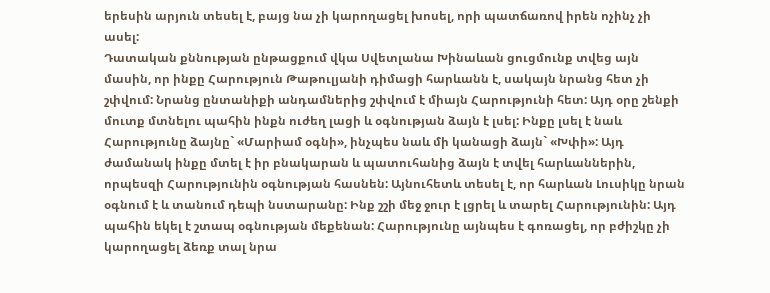երեսին արյուն տեսել է, բայց նա չի կարողացել խոսել, որի պատճառով իրեն ոչինչ չի ասել:
Դատական քննության ընթացքում վկա Սվետլանա Խինաևան ցուցմունք տվեց այն մասին, որ ինքը Հարություն Թաթուլյանի դիմացի հարևանն է, սակայն նրանց հետ չի շփվում: Նրանց ընտանիքի անդամներից շփվում է միայն Հարությունի հետ: Այդ օրը շենքի մուտք մտնելու պահին ինքն ուժեղ լացի և օգնության ձայն է լսել: Ինքը լսել է նաև Հարությունը ձայնը` «Մարիամ օգնի», ինչպես նաև մի կանացի ձայն` «Խփի»: Այդ ժամանակ ինքը մտել է իր բնակարան և պատուհանից ձայն է տվել հարևաններին, որպեսզի Հարությունին օգնության հասնեն: Այնուհետև տեսել է, որ հարևան Լուսիկը նրան օգնում է և տանում դեպի նստարանը: Ինք շշի մեջ ջուր է լցրել և տարել Հարությունին: Այդ պահին եկել է շտապ օգնության մեքենան: Հարությունը այնպես է գոռացել, որ բժիշկը չի կարողացել ձեռք տալ նրա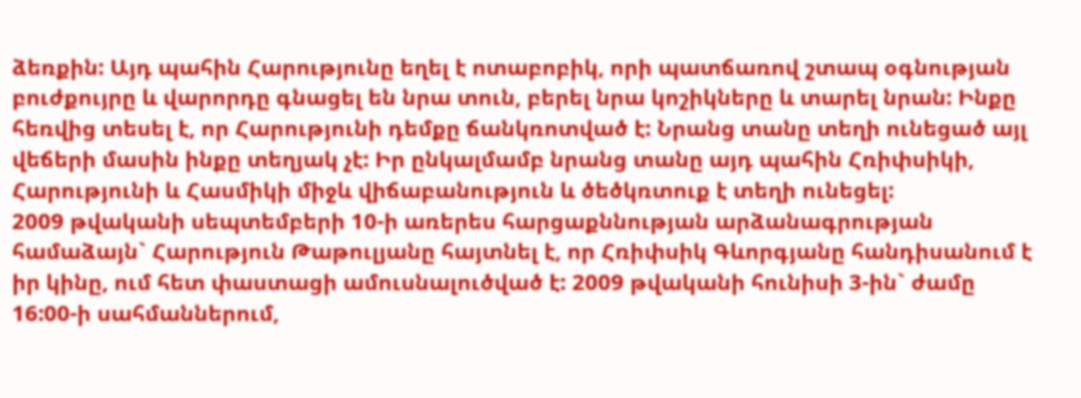ձեռքին: Այդ պահին Հարությունը եղել է ոտաբոբիկ, որի պատճառով շտապ օգնության բուժքույրը և վարորդը գնացել են նրա տուն, բերել նրա կոշիկները և տարել նրան: Ինքը հեռվից տեսել է, որ Հարությունի դեմքը ճանկռոտված է: Նրանց տանը տեղի ունեցած այլ վեճերի մասին ինքը տեղյակ չէ: Իր ընկալմամբ նրանց տանը այդ պահին Հռիփսիկի, Հարությունի և Հասմիկի միջև վիճաբանություն և ծեծկռտուք է տեղի ունեցել:
2009 թվականի սեպտեմբերի 10-ի առերես հարցաքննության արձանագրության համաձայն` Հարություն Թաթուլյանը հայտնել է, որ Հռիփսիկ Գևորգյանը հանդիսանում է իր կինը, ում հետ փաստացի ամուսնալուծված է: 2009 թվականի հունիսի 3-ին` ժամը 16:00-ի սահմաններում,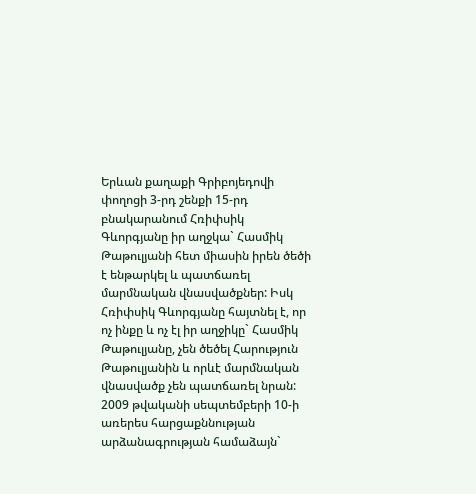Երևան քաղաքի Գրիբոյեդովի փողոցի 3-րդ շենքի 15-րդ բնակարանում Հռիփսիկ Գևորգյանը իր աղջկա` Հասմիկ Թաթուլյանի հետ միասին իրեն ծեծի է ենթարկել և պատճառել մարմնական վնասվածքներ: Իսկ Հռիփսիկ Գևորգյանը հայտնել է, որ ոչ ինքը և ոչ էլ իր աղջիկը` Հասմիկ Թաթուլյանը, չեն ծեծել Հարություն Թաթուլյանին և որևէ մարմնական վնասվածք չեն պատճառել նրան:
2009 թվականի սեպտեմբերի 10-ի առերես հարցաքննության արձանագրության համաձայն`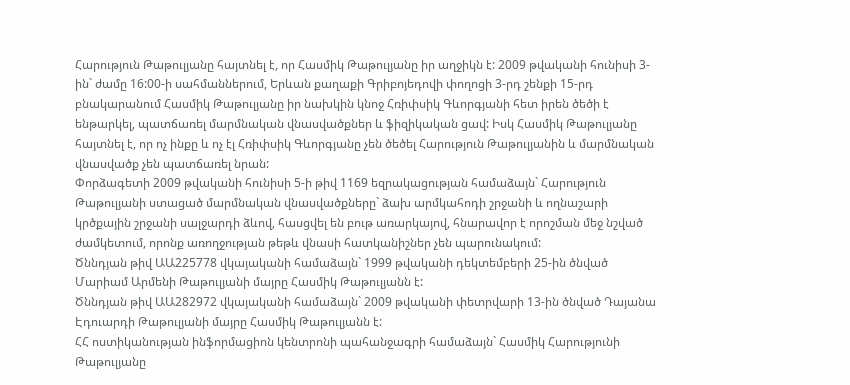Հարություն Թաթուլյանը հայտնել է, որ Հասմիկ Թաթուլյանը իր աղջիկն է: 2009 թվականի հունիսի 3-ին` ժամը 16:00-ի սահմաններում, Երևան քաղաքի Գրիբոյեդովի փողոցի 3-րդ շենքի 15-րդ բնակարանում Հասմիկ Թաթուլյանը իր նախկին կնոջ Հռիփսիկ Գևորգյանի հետ իրեն ծեծի է ենթարկել, պատճառել մարմնական վնասվածքներ և ֆիզիկական ցավ: Իսկ Հասմիկ Թաթուլյանը հայտնել է, որ ոչ ինքը և ոչ էլ Հռիփսիկ Գևորգյանը չեն ծեծել Հարություն Թաթուլյանին և մարմնական վնասվածք չեն պատճառել նրան:
Փորձագետի 2009 թվականի հունիսի 5-ի թիվ 1169 եզրակացության համաձայն` Հարություն Թաթուլյանի ստացած մարմնական վնասվածքները` ձախ արմկահոդի շրջանի և ողնաշարի կրծքային շրջանի սալջարդի ձևով, հասցվել են բութ առարկայով, հնարավոր է որոշման մեջ նշված ժամկետում, որոնք առողջության թեթև վնասի հատկանիշներ չեն պարունակում:
Ծննդյան թիվ ԱԱ225778 վկայականի համաձայն` 1999 թվականի դեկտեմբերի 25-ին ծնված Մարիամ Արմենի Թաթուլյանի մայրը Հասմիկ Թաթուլյանն է:
Ծննդյան թիվ ԱԱ282972 վկայականի համաձայն` 2009 թվականի փետրվարի 13-ին ծնված Դայանա Էդուարդի Թաթուլյանի մայրը Հասմիկ Թաթուլյանն է:
ՀՀ ոստիկանության ինֆորմացիոն կենտրոնի պահանջագրի համաձայն` Հասմիկ Հարությունի Թաթուլյանը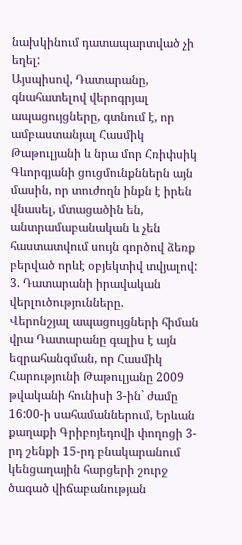նախկինում դատապարտված չի եղել:
Այսպիսով, Դատարանը, գնահատելով վերոգրյալ ապացույցները, գտնում է, որ ամբաստանյալ Հասմիկ Թաթուլյանի և նրա մոր Հռիփսիկ Գևորգյանի ցուցմունքններն այն մասին, որ տուժողն ինքն է իրեն վնասել, մտացածին են, անտրամաբանական և չեն հաստատվում սույն գործով ձեռք բերված որևէ օբյեկտիվ տվյալով:
3. Դատարանի իրավական վերլուծությունները.
Վերոնշյալ ապացույցների հիման վրա Դատարանը գալիս է այն եզրահանգման, որ Հասմիկ Հարությունի Թաթուլյանը 2009 թվականի հունիսի 3-ին` ժամը 16:00-ի սահամաններում, Երևան քաղաքի Գրիբոյեդովի փողոցի 3-րդ շենքի 15-րդ բնակարանում կենցաղային հարցերի շուրջ ծագած վիճաբանության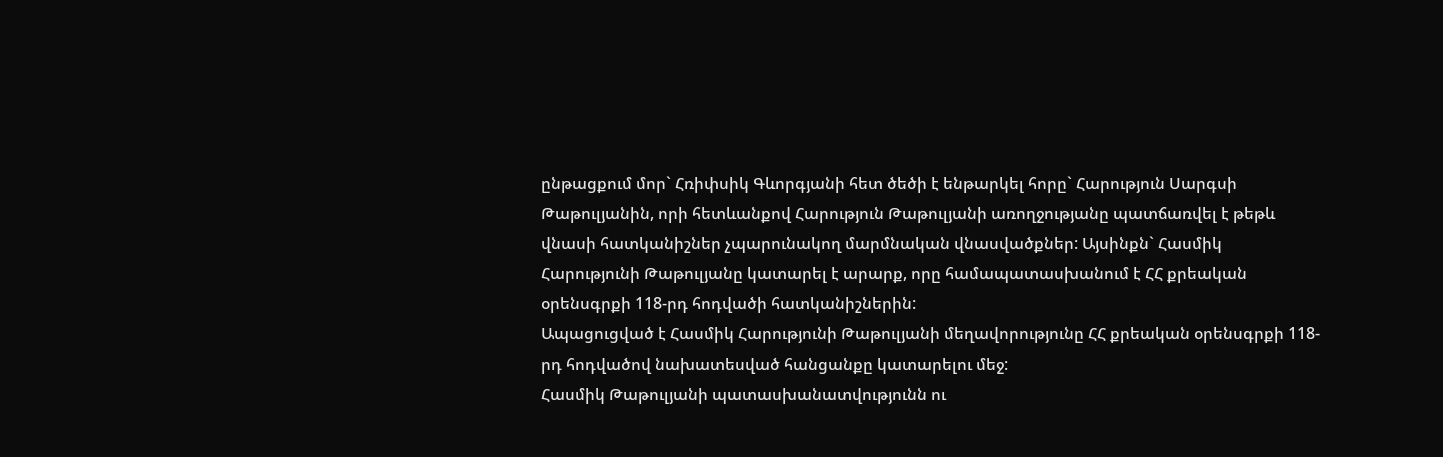ընթացքում մոր` Հռիփսիկ Գևորգյանի հետ ծեծի է ենթարկել հորը` Հարություն Սարգսի Թաթուլյանին, որի հետևանքով Հարություն Թաթուլյանի առողջությանը պատճառվել է թեթև վնասի հատկանիշներ չպարունակող մարմնական վնասվածքներ: Այսինքն` Հասմիկ Հարությունի Թաթուլյանը կատարել է արարք, որը համապատասխանում է ՀՀ քրեական օրենսգրքի 118-րդ հոդվածի հատկանիշներին:
Ապացուցված է Հասմիկ Հարությունի Թաթուլյանի մեղավորությունը ՀՀ քրեական օրենսգրքի 118-րդ հոդվածով նախատեսված հանցանքը կատարելու մեջ:
Հասմիկ Թաթուլյանի պատասխանատվությունն ու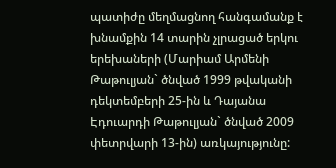պատիժը մեղմացնող հանգամանք է խնամքին 14 տարին չլրացած երկու երեխաների (Մարիամ Արմենի Թաթուլյան` ծնված 1999 թվականի դեկտեմբերի 25-ին և Դայանա Էդուարդի Թաթուլյան` ծնված 2009 փետրվարի 13-ին) առկայությունը: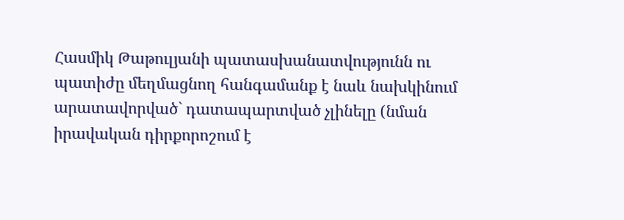Հասմիկ Թաթուլյանի պատասխանատվությունն ու պատիժը մեղմացնող հանգամանք է նաև նախկինում արատավորված` դատապարտված չլինելը (նման իրավական դիրքորոշում է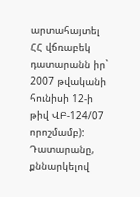արտահայտել ՀՀ վճռաբեկ դատարանն իր` 2007 թվականի հունիսի 12-ի թիվ ՎԲ-124/07 որոշմամբ):
Դատարանը, քննարկելով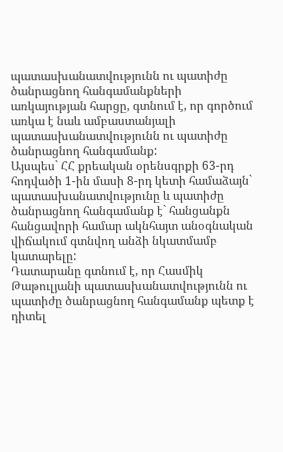պատասխանատվությունն ու պատիժը ծանրացնող հանգամանքների առկայության հարցը, գտնում է, որ գործում առկա է նաև ամբաստանյալի պատասխանատվությունն ու պատիժը ծանրացնող հանգամանք:
Այսպես` ՀՀ քրեական օրենսգրքի 63-րդ հոդվածի 1-ին մասի 8-րդ կետի համաձայն` պատասխանատվությունը և պատիժը ծանրացնող հանգամանք է` հանցանքն հանցավորի համար ակնհայտ անօգնական վիճակում գտնվող անձի նկատմամբ կատարելը:
Դատարանը գտնում է, որ Հասմիկ Թաթուլյանի պատասխանատվությունն ու պատիժը ծանրացնող հանգամանք պետք է դիտել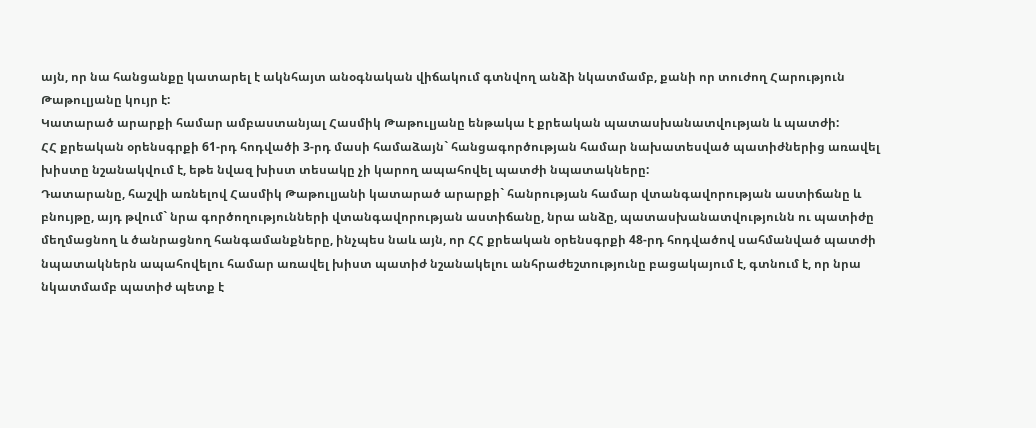այն, որ նա հանցանքը կատարել է ակնհայտ անօգնական վիճակում գտնվող անձի նկատմամբ, քանի որ տուժող Հարություն Թաթուլյանը կույր է:
Կատարած արարքի համար ամբաստանյալ Հասմիկ Թաթուլյանը ենթակա է քրեական պատասխանատվության և պատժի:
ՀՀ քրեական օրենսգրքի 61-րդ հոդվածի 3-րդ մասի համաձայն` հանցագործության համար նախատեսված պատիժներից առավել խիստը նշանակվում է, եթե նվազ խիստ տեսակը չի կարող ապահովել պատժի նպատակները:
Դատարանը, հաշվի առնելով Հասմիկ Թաթուլյանի կատարած արարքի` հանրության համար վտանգավորության աստիճանը և բնույթը, այդ թվում` նրա գործողությունների վտանգավորության աստիճանը, նրա անձը, պատասխանատվությունն ու պատիժը մեղմացնող և ծանրացնող հանգամանքները, ինչպես նաև այն, որ ՀՀ քրեական օրենսգրքի 48-րդ հոդվածով սահմանված պատժի նպատակներն ապահովելու համար առավել խիստ պատիժ նշանակելու անհրաժեշտությունը բացակայում է, գտնում է, որ նրա նկատմամբ պատիժ պետք է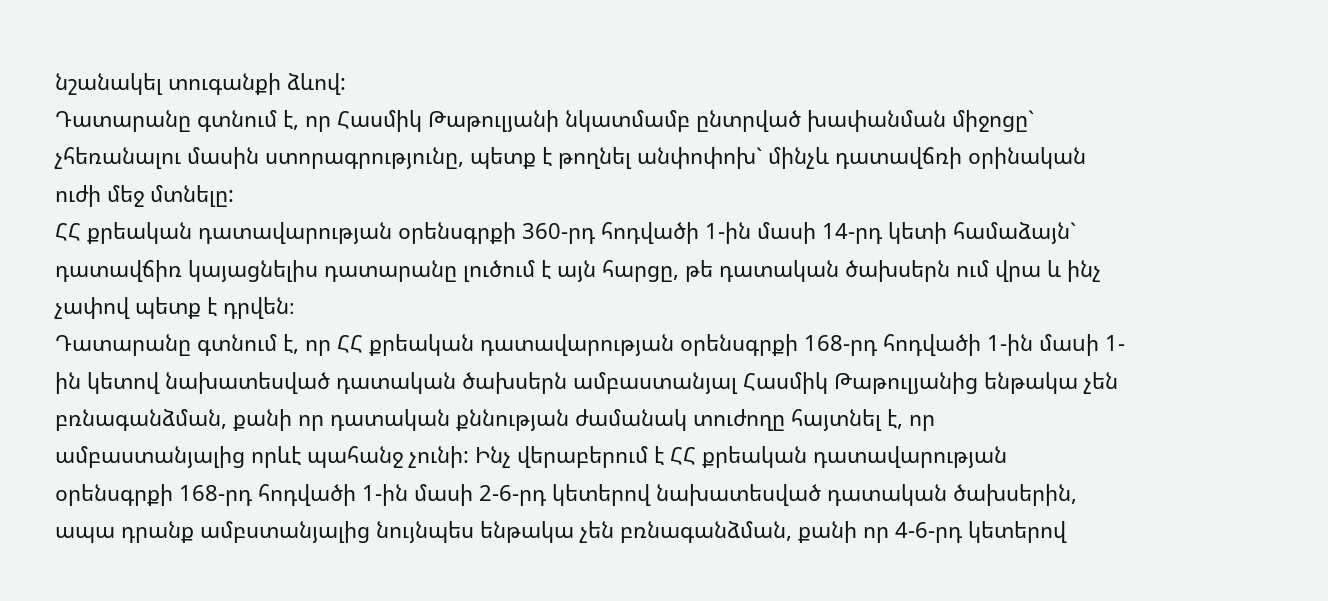նշանակել տուգանքի ձևով:
Դատարանը գտնում է, որ Հասմիկ Թաթուլյանի նկատմամբ ընտրված խափանման միջոցը` չհեռանալու մասին ստորագրությունը, պետք է թողնել անփոփոխ` մինչև դատավճռի օրինական ուժի մեջ մտնելը:
ՀՀ քրեական դատավարության օրենսգրքի 360-րդ հոդվածի 1-ին մասի 14-րդ կետի համաձայն` դատավճիռ կայացնելիս դատարանը լուծում է այն հարցը, թե դատական ծախսերն ում վրա և ինչ չափով պետք է դրվեն։
Դատարանը գտնում է, որ ՀՀ քրեական դատավարության օրենսգրքի 168-րդ հոդվածի 1-ին մաuի 1-ին կետով նախատեսված դատական ծախսերն ամբաստանյալ Հասմիկ Թաթուլյանից ենթակա չեն բռնագանձման, քանի որ դատական քննության ժամանակ տուժողը հայտնել է, որ ամբաստանյալից որևէ պահանջ չունի: Ինչ վերաբերում է ՀՀ քրեական դատավարության օրենսգրքի 168-րդ հոդվածի 1-ին մասի 2-6-րդ կետերով նախատեսված դատական ծախսերին, ապա դրանք ամբստանյալից նույնպես ենթակա չեն բռնագանձման, քանի որ 4-6-րդ կետերով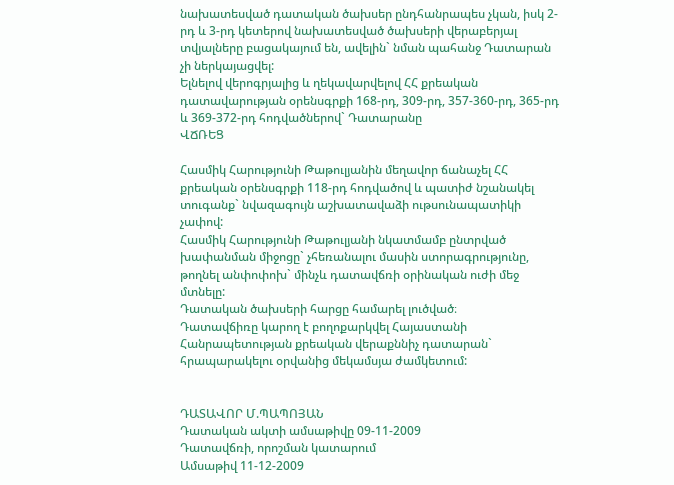նախատեսված դատական ծախսեր ընդհանրապես չկան, իսկ 2-րդ և 3-րդ կետերով նախատեսված ծախսերի վերաբերյալ տվյալները բացակայում են, ավելին` նման պահանջ Դատարան չի ներկայացվել:
Ելնելով վերոգրյալից և ղեկավարվելով ՀՀ քրեական դատավարության օրենսգրքի 168-րդ, 309-րդ, 357-360-րդ, 365-րդ և 369-372-րդ հոդվածներով` Դատարանը
ՎՃՌԵՑ

Հասմիկ Հարությունի Թաթուլյանին մեղավոր ճանաչել ՀՀ քրեական օրենսգրքի 118-րդ հոդվածով և պատիժ նշանակել տուգանք` նվազագույն աշխատավաձի ութսունապատիկի չափով:
Հասմիկ Հարությունի Թաթուլյանի նկատմամբ ընտրված խափանման միջոցը` չհեռանալու մասին ստորագրությունը, թողնել անփոփոխ` մինչև դատավճռի օրինական ուժի մեջ մտնելը:
Դատական ծախսերի հարցը համարել լուծված։
Դատավճիռը կարող է բողոքարկվել Հայաստանի Հանրապետության քրեական վերաքննիչ դատարան` հրապարակելու օրվանից մեկամսյա ժամկետում:


ԴԱՏԱՎՈՐ Մ.ՊԱՊՈՅԱՆ
Դատական ակտի ամսաթիվը 09-11-2009
Դատավճռի, որոշման կատարում
Ամսաթիվ 11-12-2009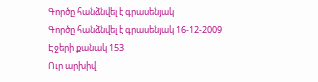Գործը հանձնվել է գրասենյակ
Գործը հանձնվել է գրասենյակ 16-12-2009
Էջերի քանակ 153
Ուր արխիվ